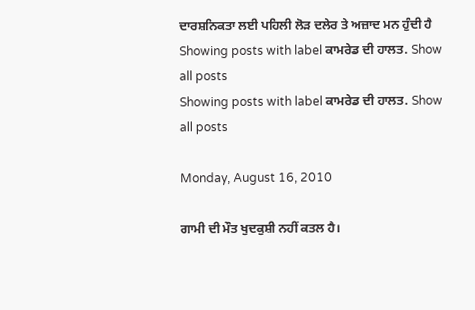ਦਾਰਸ਼ਨਿਕਤਾ ਲਈ ਪਹਿਲੀ ਲੋੜ ਦਲੇਰ ਤੇ ਅਜ਼ਾਦ ਮਨ ਹੁੰਦੀ ਹੈ
Showing posts with label ਕਾਮਰੇਡ ਦੀ ਹਾਲਤ. Show all posts
Showing posts with label ਕਾਮਰੇਡ ਦੀ ਹਾਲਤ. Show all posts

Monday, August 16, 2010

ਗਾਮੀ ਦੀ ਮੌਤ ਖੁਦਕੁਸ਼ੀ ਨਹੀਂ ਕਤਲ ਹੈ।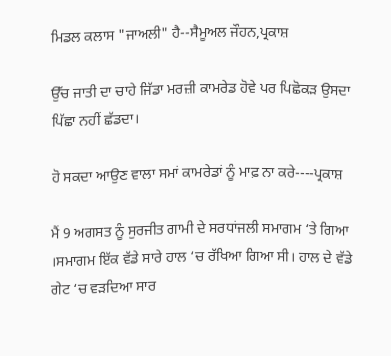ਮਿਡਲ ਕਲਾਸ "ਜਾਅਲੀ" ਹੈ--ਸੈਮੂਅਲ ਜੌਹਨ,ਪ੍ਰਕਾਸ਼

ਉੱਚ ਜਾਤੀ ਦਾ ਚਾਹੇ ਜਿੱਡਾ ਮਰਜ਼ੀ ਕਾਮਰੇਡ ਹੋਵੇ ਪਰ ਪਿਛੋਕੜ ਉਸਦਾ ਪਿੱਛਾ ਨਹੀਂ ਛੱਡਦਾ।

ਹੋ ਸਕਦਾ ਆਉਣ ਵਾਲਾ ਸਮਾਂ ਕਾਮਰੇਡਾਂ ਨੂੰ ਮਾਫ਼ ਨਾ ਕਰੇ----ਪ੍ਰਕਾਸ਼

ਮੈਂ 9 ਅਗਸਤ ਨੂੰ ਸੁਰਜੀਤ ਗਾਮੀ ਦੇ ਸਰਧਾਂਜਲੀ ਸਮਾਗਮ ‘ਤੇ ਗਿਆ ।ਸਮਾਗਮ ਇੱਕ ਵੱਡੇ ਸਾਰੇ ਹਾਲ ‘ਚ ਰੱਖਿਆ ਗਿਆ ਸੀ। ਹਾਲ ਦੇ ਵੱਡੇ ਗੇਟ ‘ਚ ਵੜਦਿਆ ਸਾਰ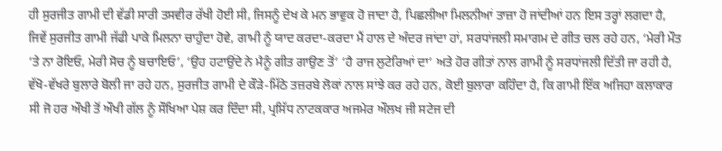ਹੀ ਸੁਰਜੀਤ ਗਾਮੀ ਦੀ ਵੱਡੀ ਸਾਰੀ ਤਸਵੀਰ ਰੱਖੀ ਹੋਈ ਸੀ, ਜਿਸਨੂੰ ਦੇਖ ਕੇ ਮਨ ਭਾਵੁਕ ਹੋ ਜਾਦਾ ਹੈ, ਪਿਛਲੀਆ ਮਿਲਨੀਆਂ ਤਾਜ਼ਾ ਹੋ ਜਾਂਦੀਆਂ ਹਨ ਇਸ ਤਰ੍ਹਾਂ ਲਗਦਾ ਹੈ, ਜਿਵੇਂ ਸੁਰਜੀਤ ਗਾਮੀ ਜੱਫੀ ਪਾਕੇ ਮਿਲਨਾ ਚਾਹੁੰਦਾ ਹੋਵੇ, ਗਾਮੀ ਨੂੰ ਯਾਦ ਕਰਦਾ-ਕਰਦਾ ਮੈਂ ਹਾਲ ਦੇ ਅੰਦਰ ਜਾਂਦਾ ਹਾਂ, ਸਰਧਾਂਜਲੀ ਸਮਾਗਮ ਦੇ ਗੀਤ ਚਲ ਰਹੇ ਹਨ, ‘ਮੇਰੀ ਮੌਤ ‘ਤੇ ਨਾ ਰੋਇਓ, ਮੇਰੀ ਸੋਚ ਨੂੰ ਬਚਾਇਓ’, ‘ਉਹ ਹਟਾਉਂਦੇ ਨੇ ਮੈਨੂੰ ਗੀਤ ਗਾਉਣ ਤੋਂ’ ‘ਹੈ ਰਾਜ ਲੁਟੇਰਿਆਂ ਦਾ’ ਅਤੇ ਹੋਰ ਗੀਤਾਂ ਨਾਲ ਗਾਮੀ ਨੂੰ ਸਰਧਾਂਜਲੀ ਦਿੱਤੀ ਜਾ ਰਹੀ ਹੈ, ਵੱਖੋ-ਵੱਖਰੇ ਬੁਲਾਰੇ ਬੋਲੀ ਜਾ ਰਹੇ ਹਨ, ਸੁਰਜੀਤ ਗਾਮੀ ਦੇ ਕੌੜੇ-ਮਿੱਠੇ ਤਜ਼ਰਬੇ ਲੋਕਾਂ ਨਾਲ ਸਾਂਝੇ ਕਰ ਰਹੇ ਹਨ, ਕੋਈ ਬੁਲਾਰਾ ਕਹਿੰਦਾ ਹੈ, ਕਿ ਗਾਮੀ ਇੱਕ ਅਜਿਹਾ ਕਲਾਕਾਰ ਸੀ ਜੋ ਹਰ ਔਖੀ ਤੋਂ ਔਖੀ ਗੱਲ ਨੂੰ ਸੌਖਿਆ ਪੇਸ਼ ਕਰ ਦਿੰਦਾ ਸੀ, ਪ੍ਰਸਿੱਧ ਨਾਟਕਕਾਰ ਅਜਮੇਰ ਔਲਖ ਜੀ ਸਟੇਜ ਦੀ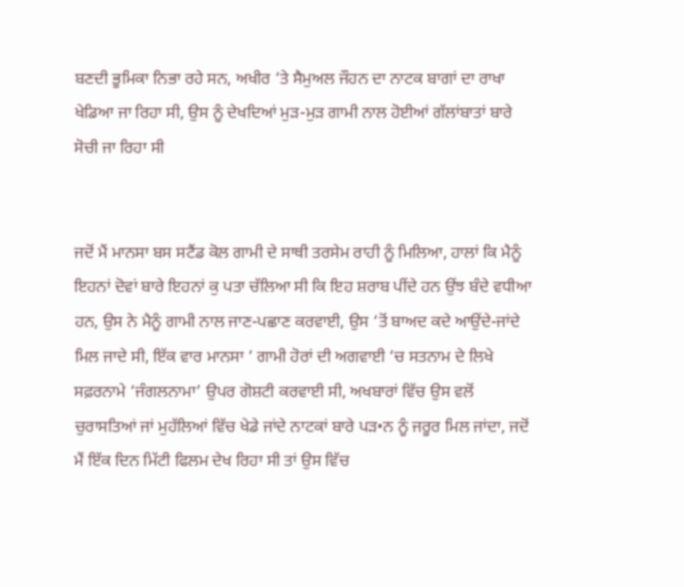ਬਣਦੀ ਭੂਮਿਕਾ ਨਿਭਾ ਰਹੇ ਸਨ, ਅਖੀਰ ‘ਤੇ ਸੈਮੁਅਲ ਜੌਹਨ ਦਾ ਨਾਟਕ ਬਾਗਾਂ ਦਾ ਰਾਖਾ ਖੇਡਿਆ ਜਾ ਰਿਹਾ ਸੀ, ਉਸ ਨੂੰ ਦੇਖਦਿਆਂ ਮੁੜ-ਮੁੜ ਗਾਮੀ ਨਾਲ ਹੋਈਆਂ ਗੱਲਾਂਬਾਤਾਂ ਬਾਰੇ ਸੋਚੀ ਜਾ ਰਿਹਾ ਸੀ


ਜਦੋਂ ਮੈਂ ਮਾਨਸਾ ਬਸ ਸਟੈਂਡ ਕੋਲ ਗਾਮੀ ਦੇ ਸਾਥੀ ਤਰਸੇਮ ਰਾਹੀ ਨੂੰ ਮਿਲਿਆ, ਹਾਲਾਂ ਕਿ ਮੈਨੂੰ ਇਹਨਾਂ ਦੋਵਾਂ ਬਾਰੇ ਇਹਨਾਂ ਕੁ ਪਤਾ ਚੱਲਿਆ ਸੀ ਕਿ ਇਹ ਸ਼ਰਾਬ ਪੀਂਦੇ ਹਨ ਉਂਝ ਬੰਦੇ ਵਧੀਆ ਹਨ, ਉਸ ਨੇ ਮੈਨੂੰ ਗਾਮੀ ਨਾਲ ਜਾਣ-ਪਛਾਣ ਕਰਵਾਈ, ਉਸ ‘ਤੋਂ ਬਾਅਦ ਕਦੇ ਆਉਂਦੇ-ਜਾਂਦੇ ਮਿਲ ਜਾਦੇ ਸੀ, ਇੱਕ ਵਾਰ ਮਾਨਸਾ ‘ ਗਾਮੀ ਹੋਰਾਂ ਦੀ ਅਗਵਾਈ ‘ਚ ਸਤਨਾਮ ਦੇ ਲਿਖੇ ਸਫ਼ਰਨਾਮੇ ‘ਜੰਗਲਨਾਮਾ’ ਉਪਰ ਗੋਸ਼ਟੀ ਕਰਵਾਈ ਸੀ, ਅਖਬਾਰਾਂ ਵਿੱਚ ਉਸ ਵਲੋਂ ਚੁਰਾਸਤਿਆਂ ਜਾਂ ਮੁਹੱਲਿਆਂ ਵਿੱਚ ਖੇਡੇ ਜਾਂਦੇ ਨਾਟਕਾਂ ਬਾਰੇ ਪੜ•ਨ ਨੂੰ ਜਰੂਰ ਮਿਲ ਜਾਂਦਾ, ਜਦੋਂ ਮੈਂ ਇੱਕ ਦਿਨ ਮਿੱਟੀ ਫਿਲਮ ਦੇਖ ਰਿਹਾ ਸੀ ਤਾਂ ਉਸ ਵਿੱਚ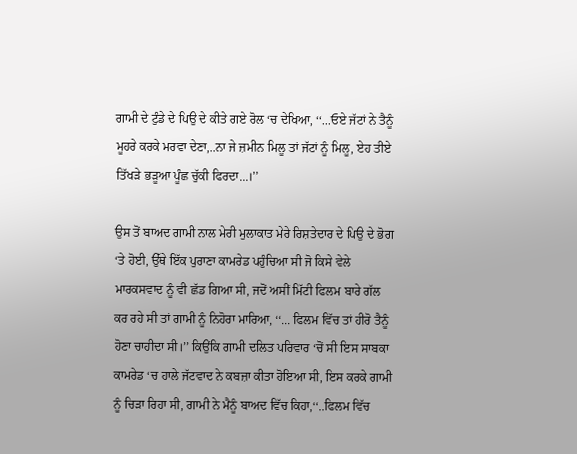ਗਾਮੀ ਦੇ ਟੁੰਡੇ ਦੇ ਪਿਉ ਦੇ ਕੀਤੇ ਗਏ ਰੋਲ ‘ਚ ਦੇਖਿਆ, ‘‘...ਓਏ ਜੱਟਾਂ ਨੇ ਤੈਨੂੰ ਮੂਹਰੇ ਕਰਕੇ ਮਰਵਾ ਦੇਣਾ,..ਨਾ ਜੇ ਜ਼ਮੀਨ ਮਿਲੂ ਤਾਂ ਜੱਟਾਂ ਨੂੰ ਮਿਲੂ, ਏਹ ਤੀਏ ਤਿੱਖੜੇ ਭੜੂਆ ਪੂੰਛ ਚੁੱਕੀ ਫਿਰਦਾ...।’’

ਉਸ ਤੋਂ ਬਾਅਦ ਗਾਮੀ ਨਾਲ ਮੇਰੀ ਮੁਲਾਕਾਤ ਮੇਰੇ ਰਿਸ਼ਤੇਦਾਰ ਦੇ ਪਿਉ ਦੇ ਭੋਗ ‘ਤੇ ਹੋਈ, ਉੱਥੇ ਇੱਕ ਪੁਰਾਣਾ ਕਾਮਰੇਡ ਪਹੁੰਚਿਆ ਸੀ ਜੋ ਕਿਸੇ ਵੇਲੇ ਮਾਰਕਸਵਾਦ ਨੂੰ ਵੀ ਛੱਡ ਗਿਆ ਸੀ, ਜਦੋਂ ਅਸੀਂ ਮਿੱਟੀ ਫਿਲਮ ਬਾਰੇ ਗੱਲ ਕਰ ਰਹੇ ਸੀ ਤਾਂ ਗਾਮੀ ਨੂੰ ਨਿਹੋਰਾ ਮਾਰਿਆ, ‘‘... ਫਿਲਮ ਵਿੱਚ ਤਾਂ ਹੀਰੋ ਤੈਨੂੰ ਹੋਣਾ ਚਾਹੀਦਾ ਸੀ।’’ ਕਿਉਂਕਿ ਗਾਮੀ ਦਲਿਤ ਪਰਿਵਾਰ ‘ਚੋਂ ਸੀ ਇਸ ਸਾਬਕਾ ਕਾਮਰੇਡ ‘ਚ ਹਾਲੇ ਜੱਟਵਾਦ ਨੇ ਕਬਜ਼ਾ ਕੀਤਾ ਹੋਇਆ ਸੀ, ਇਸ ਕਰਕੇ ਗਾਮੀ ਨੂੰ ਚਿੜਾ ਰਿਹਾ ਸੀ, ਗਾਮੀ ਨੇ ਮੈਨੂੰ ਬਾਅਦ ਵਿੱਚ ਕਿਹਾ,‘‘..ਫਿਲਮ ਵਿੱਚ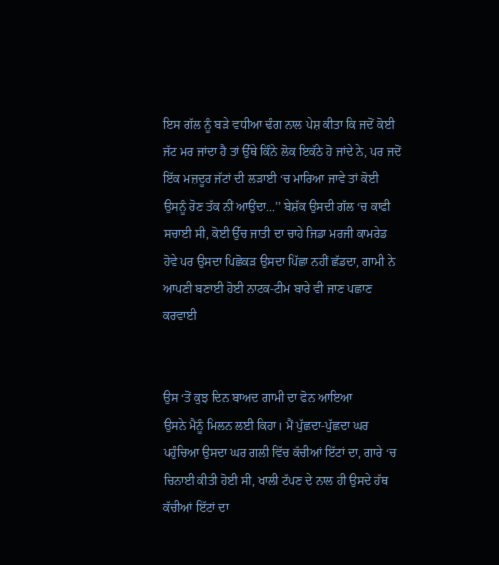ਇਸ ਗੱਲ ਨੂੰ ਬੜੇ ਵਧੀਆ ਢੰਗ ਨਾਲ ਪੇਸ਼ ਕੀਤਾ ਕਿ ਜਦੋਂ ਕੋਈ ਜੱਟ ਮਰ ਜਾਂਦਾ ਹੈ ਤਾਂ ਉੱਥੇ ਕਿੰਨੇ ਲੋਕ ਇਕੱਠੇ ਹੋ ਜਾਂਦੇ ਨੇ, ਪਰ ਜਦੋਂ ਇੱਕ ਮਜ਼ਦੂਰ ਜੱਟਾਂ ਦੀ ਲੜਾਈ ‘ਚ ਮਾਰਿਆ ਜਾਵੇ ਤਾਂ ਕੋਈ ਉਸਨੂੰ ਰੋਣ ਤੱਕ ਨੀਂ ਆਉਂਦਾ...’’ ਬੇਸ਼ੱਕ ਉਸਦੀ ਗੱਲ ‘ਚ ਕਾਫੀ ਸਚਾਈ ਸੀ, ਕੋਈ ਉੱਚ ਜਾਤੀ ਦਾ ਚਾਹੇ ਜਿਡਾ ਮਰਜੀ ਕਾਮਰੇਡ ਹੋਵੇ ਪਰ ਉਸਦਾ ਪਿਛੋਕੜ ਉਸਦਾ ਪਿੱਛਾ ਨਹੀਂ ਛੱਡਦਾ, ਗਾਮੀ ਨੇ ਆਪਣੀ ਬਣਾਈ ਹੋਈ ਨਾਟਕ-ਟੀਮ ਬਾਰੇ ਵੀ ਜਾਣ ਪਛਾਣ ਕਰਵਾਈ


ਉਸ ‘ਤੋਂ ਕੁਝ ਦਿਨ ਬਾਅਦ ਗਾਮੀ ਦਾ ਫੋਨ ਆਇਆ
ਉਸਨੇ ਮੈਨੂੰ ਮਿਲਨ ਲਈ ਕਿਹਾ। ਮੈਂ ਪੁੱਛਦਾ-ਪੁੱਛਦਾ ਘਰ ਪਹੁੰਚਿਆ ਉਸਦਾ ਘਰ ਗਲੀ ਵਿੱਚ ਕੱਚੀਆਂ ਇੱਟਾਂ ਦਾ, ਗਾਰੇ ‘ਚ ਚਿਨਾਈ ਕੀਤੀ ਹੋਈ ਸੀ, ਖਾਲੀ ਟੱਪਣ ਦੇ ਨਾਲ ਹੀ ਉਸਦੇ ਹੱਥ ਕੱਚੀਆਂ ਇੱਟਾਂ ਦਾ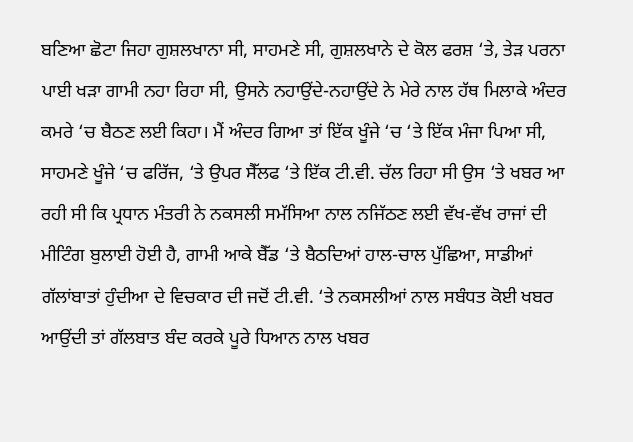ਬਣਿਆ ਛੋਟਾ ਜਿਹਾ ਗੁਸ਼ਲਖਾਨਾ ਸੀ, ਸਾਹਮਣੇ ਸੀ, ਗੁਸ਼ਲਖਾਨੇ ਦੇ ਕੋਲ ਫਰਸ਼ ‘ਤੇ, ਤੇੜ ਪਰਨਾ ਪਾਈ ਖੜਾ ਗਾਮੀ ਨਹਾ ਰਿਹਾ ਸੀ, ਉਸਨੇ ਨਹਾਉਂਦੇ-ਨਹਾਉਂਦੇ ਨੇ ਮੇਰੇ ਨਾਲ ਹੱਥ ਮਿਲਾਕੇ ਅੰਦਰ ਕਮਰੇ ‘ਚ ਬੈਠਣ ਲਈ ਕਿਹਾ। ਮੈਂ ਅੰਦਰ ਗਿਆ ਤਾਂ ਇੱਕ ਖੂੰਜੇ ‘ਚ ‘ਤੇ ਇੱਕ ਮੰਜਾ ਪਿਆ ਸੀ, ਸਾਹਮਣੇ ਖੂੰਜੇ ‘ਚ ਫਰਿੱਜ, ‘ਤੇ ਉਪਰ ਸੈੱਲਫ ‘ਤੇ ਇੱਕ ਟੀ.ਵੀ. ਚੱਲ ਰਿਹਾ ਸੀ ਉਸ ‘ਤੇ ਖਬਰ ਆ ਰਹੀ ਸੀ ਕਿ ਪ੍ਰਧਾਨ ਮੰਤਰੀ ਨੇ ਨਕਸਲੀ ਸਮੱਸਿਆ ਨਾਲ ਨਜਿੱਠਣ ਲਈ ਵੱਖ-ਵੱਖ ਰਾਜਾਂ ਦੀ ਮੀਟਿੰਗ ਬੁਲਾਈ ਹੋਈ ਹੈ, ਗਾਮੀ ਆਕੇ ਬੈੱਡ ‘ਤੇ ਬੈਠਦਿਆਂ ਹਾਲ-ਚਾਲ ਪੁੱਛਿਆ, ਸਾਡੀਆਂ ਗੱਲਾਂਬਾਤਾਂ ਹੁੰਦੀਆ ਦੇ ਵਿਚਕਾਰ ਦੀ ਜਦੋਂ ਟੀ.ਵੀ. ‘ਤੇ ਨਕਸਲੀਆਂ ਨਾਲ ਸਬੰਧਤ ਕੋਈ ਖਬਰ ਆਉਂਦੀ ਤਾਂ ਗੱਲਬਾਤ ਬੰਦ ਕਰਕੇ ਪੂਰੇ ਧਿਆਨ ਨਾਲ ਖਬਰ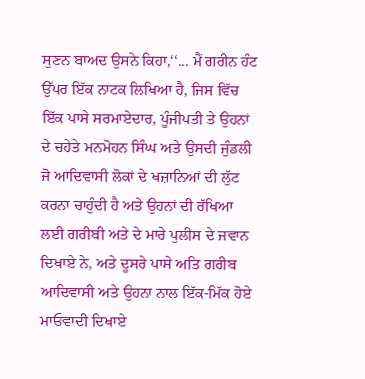ਸੁਣਨ ਬਾਅਦ ਉਸਨੇ ਕਿਹਾ,‘‘... ਮੈਂ ਗਰੀਨ ਹੰਟ ਉੱਪਰ ਇੱਕ ਨਾਟਕ ਲਿਖਿਆ ਹੈ, ਜਿਸ ਵਿੱਚ ਇੱਕ ਪਾਸੇ ਸਰਮਾਏਦਾਰ, ਪੂੰਜੀਪਤੀ ਤੇ ਉਹਨਾਂ ਦੇ ਚਹੇਤੇ ਮਨਮੋਹਨ ਸਿੰਘ ਅਤੇ ਉਸਦੀ ਜੁੰਡਲੀ ਜੋ ਆਦਿਵਾਸੀ ਲੋਕਾਂ ਦੇ ਖਜ਼ਾਨਿਆਂ ਦੀ ਲੁੱਟ ਕਰਨਾ ਚਾਹੁੰਦੀ ਹੈ ਅਤੇ ਉਹਨਾਂ ਦੀ ਰੱਖਿਆ ਲਈ ਗਰੀਬੀ ਅਤੇ ਦੇ ਮਾਰੇ ਪੁਲੀਸ ਦੇ ਜਵਾਨ ਦਿਖਾਏ ਨੇ, ਅਤੇ ਦੂਸਰੇ ਪਾਸੇ ਅਤਿ ਗਰੀਬ ਆਦਿਵਾਸੀ ਅਤੇ ਉਹਨਾ ਨਾਲ ਇੱਕ-ਮਿੱਕ ਹੋਏ ਮਾਓਵਾਦੀ ਦਿਖਾਏ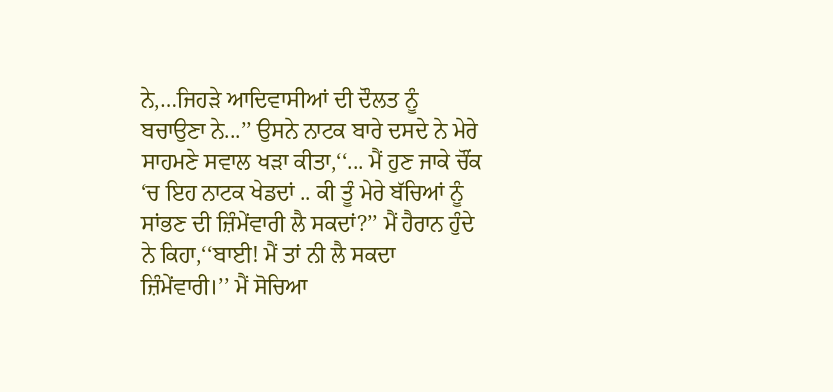ਨੇ,…ਜਿਹੜੇ ਆਦਿਵਾਸੀਆਂ ਦੀ ਦੌਲਤ ਨੂੰ ਬਚਾਉਣਾ ਨੇ...’’ ਉਸਨੇ ਨਾਟਕ ਬਾਰੇ ਦਸਦੇ ਨੇ ਮੇਰੇ ਸਾਹਮਣੇ ਸਵਾਲ ਖੜਾ ਕੀਤਾ,‘‘... ਮੈਂ ਹੁਣ ਜਾਕੇ ਚੌਂਕ ‘ਚ ਇਹ ਨਾਟਕ ਖੇਡਦਾਂ .. ਕੀ ਤੂੰ ਮੇਰੇ ਬੱਚਿਆਂ ਨੂੰ ਸਾਂਭਣ ਦੀ ਜ਼ਿੰਮੇਂਵਾਰੀ ਲੈ ਸਕਦਾਂ?’’ ਮੈਂ ਹੈਰਾਨ ਹੁੰਦੇ ਨੇ ਕਿਹਾ,‘‘ਬਾਈ! ਮੈਂ ਤਾਂ ਨੀ ਲੈ ਸਕਦਾ ਜ਼ਿੰਮੇਂਵਾਰੀ।’’ ਮੈਂ ਸੋਚਿਆ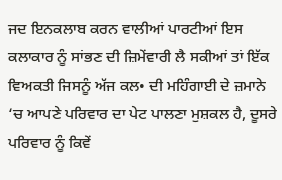ਜਦ ਇਨਕਲਾਬ ਕਰਨ ਵਾਲੀਆਂ ਪਾਰਟੀਆਂ ਇਸ ਕਲਾਕਾਰ ਨੂੰ ਸਾਂਭਣ ਦੀ ਜ਼ਿਮੇਂਵਾਰੀ ਲੈ ਸਕੀਆਂ ਤਾਂ ਇੱਕ ਵਿਅਕਤੀ ਜਿਸਨੂੰ ਅੱਜ ਕਲ• ਦੀ ਮਹਿੰਗਾਈ ਦੇ ਜ਼ਮਾਨੇ ‘ਚ ਆਪਣੇ ਪਰਿਵਾਰ ਦਾ ਪੇਟ ਪਾਲਣਾ ਮੁਸ਼ਕਲ ਹੈ, ਦੂਸਰੇ ਪਰਿਵਾਰ ਨੂੰ ਕਿਵੇਂ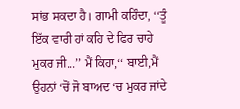ਸਾਂਭ ਸਕਦਾ ਹੈ। ਗਾਮੀ ਕਹਿੰਦਾ, ‘‘ਤੂੰ ਇੱਕ ਵਾਰੀ ਹਾਂ ਕਹਿ ਦੇ ਫਿਰ ਚਾਹੇ ਮੁਕਰ ਜੀ...’’ ਮੈਂ ਕਿਹਾ,‘‘ ਬਾਈ,ਮੈਂ ਉਹਨਾਂ ‘ਚੋਂ ਜੋ ਬਾਅਦ ‘ਚ ਮੁਕਰ ਜਾਂਦੇ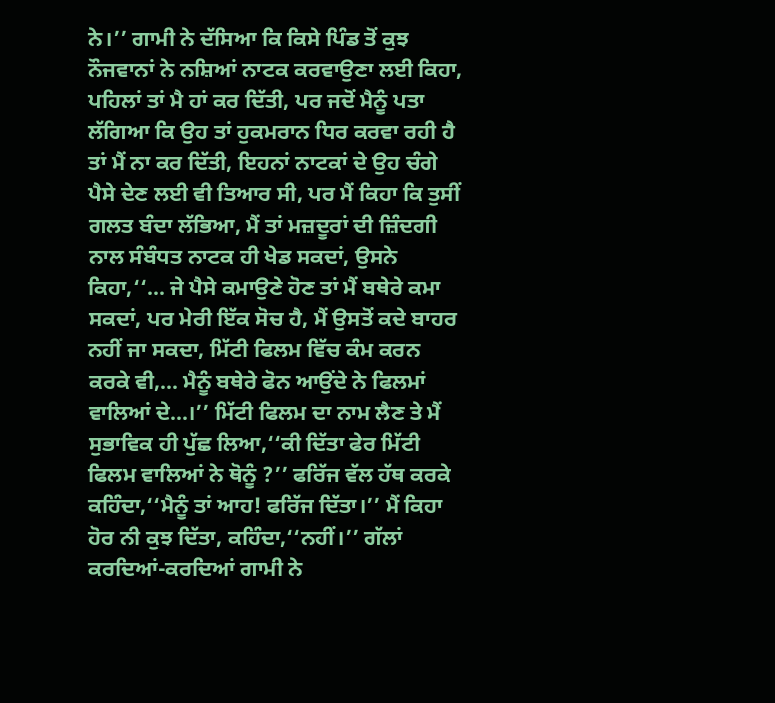ਨੇ।’’ ਗਾਮੀ ਨੇ ਦੱਸਿਆ ਕਿ ਕਿਸੇ ਪਿੰਡ ਤੋਂ ਕੁਝ ਨੌਜਵਾਨਾਂ ਨੇ ਨਸ਼ਿਆਂ ਨਾਟਕ ਕਰਵਾਉਣਾ ਲਈ ਕਿਹਾ, ਪਹਿਲਾਂ ਤਾਂ ਮੈ ਹਾਂ ਕਰ ਦਿੱਤੀ, ਪਰ ਜਦੋਂ ਮੈਨੂੰ ਪਤਾ ਲੱਗਿਆ ਕਿ ਉਹ ਤਾਂ ਹੁਕਮਰਾਨ ਧਿਰ ਕਰਵਾ ਰਹੀ ਹੈ ਤਾਂ ਮੈਂ ਨਾ ਕਰ ਦਿੱਤੀ, ਇਹਨਾਂ ਨਾਟਕਾਂ ਦੇ ਉਹ ਚੰਗੇ ਪੈਸੇ ਦੇਣ ਲਈ ਵੀ ਤਿਆਰ ਸੀ, ਪਰ ਮੈਂ ਕਿਹਾ ਕਿ ਤੁਸੀਂ ਗਲਤ ਬੰਦਾ ਲੱਭਿਆ, ਮੈਂ ਤਾਂ ਮਜ਼ਦੂਰਾਂ ਦੀ ਜ਼ਿੰਦਗੀ ਨਾਲ ਸੰਬੰਧਤ ਨਾਟਕ ਹੀ ਖੇਡ ਸਕਦਾਂ, ਉਸਨੇ ਕਿਹਾ,‘‘... ਜੇ ਪੈਸੇ ਕਮਾਉਣੇ ਹੋਣ ਤਾਂ ਮੈਂ ਬਥੇਰੇ ਕਮਾ ਸਕਦਾਂ, ਪਰ ਮੇਰੀ ਇੱਕ ਸੋਚ ਹੈ, ਮੈਂ ਉਸਤੋਂ ਕਦੇ ਬਾਹਰ ਨਹੀਂ ਜਾ ਸਕਦਾ, ਮਿੱਟੀ ਫਿਲਮ ਵਿੱਚ ਕੰਮ ਕਰਨ ਕਰਕੇ ਵੀ,... ਮੈਨੂੰ ਬਥੇਰੇ ਫੋਨ ਆਉਂਦੇ ਨੇ ਫਿਲਮਾਂ ਵਾਲਿਆਂ ਦੇ...।’’ ਮਿੱਟੀ ਫਿਲਮ ਦਾ ਨਾਮ ਲੈਣ ਤੇ ਮੈਂ ਸੁਭਾਵਿਕ ਹੀ ਪੁੱਛ ਲਿਆ,‘‘ਕੀ ਦਿੱਤਾ ਫੇਰ ਮਿੱਟੀ ਫਿਲਮ ਵਾਲਿਆਂ ਨੇ ਥੋਨੂੰ ?’’ ਫਰਿੱਜ ਵੱਲ ਹੱਥ ਕਰਕੇ ਕਹਿੰਦਾ,‘‘ਮੈਨੂੰ ਤਾਂ ਆਹ! ਫਰਿੱਜ ਦਿੱਤਾ।’’ ਮੈਂ ਕਿਹਾ ਹੋਰ ਨੀ ਕੁਝ ਦਿੱਤਾ, ਕਹਿੰਦਾ,‘‘ਨਹੀਂ।’’ ਗੱਲਾਂ ਕਰਦਿਆਂ-ਕਰਦਿਆਂ ਗਾਮੀ ਨੇ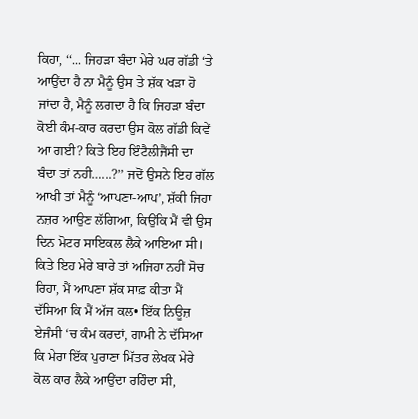ਕਿਹਾ, ‘‘... ਜਿਹੜਾ ਬੰਦਾ ਮੇਰੇ ਘਰ ਗੱਡੀ ‘ਤੇ ਆਉਂਦਾ ਹੈ ਨਾ ਮੈਨੂੰ ਉਸ ਤੇ ਸ਼ੱਕ ਖੜਾ ਹੋ ਜਾਂਦਾ ਹੈ, ਮੈਨੂੰ ਲਗਦਾ ਹੈ ਕਿ ਜਿਹੜਾ ਬੰਦਾ ਕੋਈ ਕੰਮ-ਕਾਰ ਕਰਦਾ ਉਸ ਕੋਲ ਗੱਡੀ ਕਿਵੇਂ ਆ ਗਈ? ਕਿਤੇ ਇਹ ਇੰਟੈਲੀਜੈਂਸੀ ਦਾ ਬੰਦਾ ਤਾਂ ਨਹੀ…...?’’ ਜਦੋਂ ਉਸਨੇ ਇਹ ਗੱਲ ਆਖੀ ਤਾਂ ਮੈਨੂੰ ‘ਆਪਣਾ-ਆਪ’, ਸ਼ੱਕੀ ਜਿਹਾ ਨਜ਼ਰ ਆਉਣ ਲੱਗਿਆ, ਕਿਉਂਕਿ ਮੈਂ ਵੀ ਉਸ ਦਿਨ ਮੋਟਰ ਸਾਇਕਲ ਲੈਕੇ ਆਇਆ ਸੀ। ਕਿਤੇ ਇਹ ਮੇਰੇ ਬਾਰੇ ਤਾਂ ਅਜਿਹਾ ਨਹੀਂ ਸੋਚ ਰਿਹਾ, ਮੈਂ ਆਪਣਾ ਸ਼ੱਕ ਸਾਫ਼ ਕੀਤਾ ਮੈਂ ਦੱਸਿਆ ਕਿ ਮੈਂ ਅੱਜ ਕਲ• ਇੱਕ ਨਿਊਜ਼ ਏਜੰਸੀ ‘ਚ ਕੰਮ ਕਰਦਾਂ, ਗਾਮੀ ਨੇ ਦੱਸਿਆ ਕਿ ਮੇਰਾ ਇੱਕ ਪੁਰਾਣਾ ਮਿੱਤਰ ਲੇਖਕ ਮੇਰੇ ਕੋਲ ਕਾਰ ਲੈਕੇ ਆਉਂਦਾ ਰਹਿੰਦਾ ਸੀ,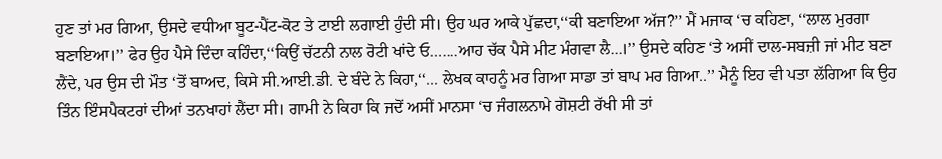ਹੁਣ ਤਾਂ ਮਰ ਗਿਆ, ਉਸਦੇ ਵਧੀਆ ਬੂਟ-ਪੈਂਟ-ਕੋਟ ਤੇ ਟਾਈ ਲਗਾਈ ਹੁੰਦੀ ਸੀ। ਉਹ ਘਰ ਆਕੇ ਪੁੱਛਦਾ,‘‘ਕੀ ਬਣਾਇਆ ਅੱਜ?’’ ਮੈਂ ਮਜਾਕ ‘ਚ ਕਹਿਣਾ, ‘‘ਲਾਲ ਮੁਰਗਾ ਬਣਾਇਆ।’’ ਫੇਰ ਉਹ ਪੈਸੇ ਦਿੰਦਾ ਕਹਿੰਦਾ,‘‘ਕਿਉਂ ਚੱਟਨੀ ਨਾਲ ਰੋਟੀ ਖਾਂਦੇ ਓ…....ਆਹ ਚੱਕ ਪੈਸੇ ਮੀਟ ਮੰਗਵਾ ਲੈ...।’’ ਉਸਦੇ ਕਹਿਣ ‘ਤੇ ਅਸੀਂ ਦਾਲ-ਸਬਜ਼ੀ ਜਾਂ ਮੀਟ ਬਣਾ ਲੈਂਦੇ, ਪਰ ਉਸ ਦੀ ਮੌਤ ‘ਤੋਂ ਬਾਅਦ, ਕਿਸੇ ਸੀ.ਆਈ.ਡੀ. ਦੇ ਬੰਦੇ ਨੇ ਕਿਹਾ,‘‘... ਲੇਖਕ ਕਾਹਨੂੰ ਮਰ ਗਿਆ ਸਾਡਾ ਤਾਂ ਬਾਪ ਮਰ ਗਿਆ..’’ ਮੈਨੂੰ ਇਹ ਵੀ ਪਤਾ ਲੱਗਿਆ ਕਿ ਉਹ ਤਿੰਨ ਇੰਸਪੈਕਟਰਾਂ ਦੀਆਂ ਤਨਖਾਹਾਂ ਲੈਂਦਾ ਸੀ। ਗਾਮੀ ਨੇ ਕਿਹਾ ਕਿ ਜਦੋਂ ਅਸੀਂ ਮਾਨਸਾ ‘ਚ ਜੰਗਲਨਾਮੇ ਗੋਸ਼ਟੀ ਰੱਖੀ ਸੀ ਤਾਂ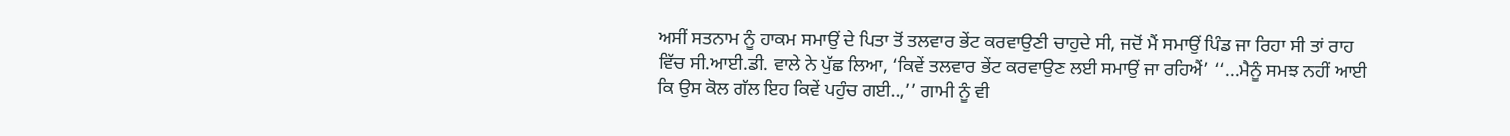ਅਸੀਂ ਸਤਨਾਮ ਨੂੰ ਹਾਕਮ ਸਮਾਉਂ ਦੇ ਪਿਤਾ ਤੋਂ ਤਲਵਾਰ ਭੇਂਟ ਕਰਵਾਉਣੀ ਚਾਹੁਦੇ ਸੀ, ਜਦੋਂ ਮੈਂ ਸਮਾਉਂ ਪਿੰਡ ਜਾ ਰਿਹਾ ਸੀ ਤਾਂ ਰਾਹ ਵਿੱਚ ਸੀ.ਆਈ.ਡੀ. ਵਾਲੇ ਨੇ ਪੁੱਛ ਲਿਆ, ‘ਕਿਵੇਂ ਤਲਵਾਰ ਭੇਂਟ ਕਰਵਾਉਣ ਲਈ ਸਮਾਉਂ ਜਾ ਰਹਿਐਂ’ ‘‘...ਮੈਨੂੰ ਸਮਝ ਨਹੀਂ ਆਈ ਕਿ ਉਸ ਕੋਲ ਗੱਲ ਇਹ ਕਿਵੇਂ ਪਹੁੰਚ ਗਈ..,’’ ਗਾਮੀ ਨੂੰ ਵੀ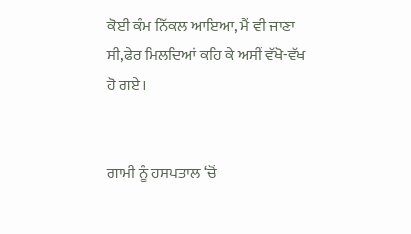ਕੋਈ ਕੰਮ ਨਿੱਕਲ ਆਇਆ, ਮੈਂ ਵੀ ਜਾਣਾ ਸੀ,ਫੇਰ ਮਿਲਦਿਆਂ ਕਹਿ ਕੇ ਅਸੀਂ ਵੱਖੋ-ਵੱਖ ਹੋ ਗਏ।


ਗਾਮੀ ਨੂੰ ਹਸਪਤਾਲ ‘ਚੋਂ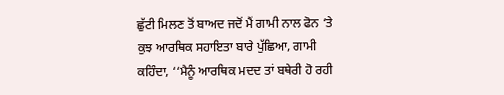ਛੁੱਟੀ ਮਿਲਣ ਤੋਂ ਬਾਅਦ ਜਦੋਂ ਮੈਂ ਗਾਮੀ ਨਾਲ ਫੋਨ ‘ਤੇ ਕੁਝ ਆਰਥਿਕ ਸਹਾਇਤਾ ਬਾਰੇ ਪੁੱਛਿਆ, ਗਾਮੀ ਕਹਿੰਦਾ, ‘‘ਮੈਨੂੰ ਆਰਥਿਕ ਮਦਦ ਤਾਂ ਬਥੇਰੀ ਹੋ ਰਹੀ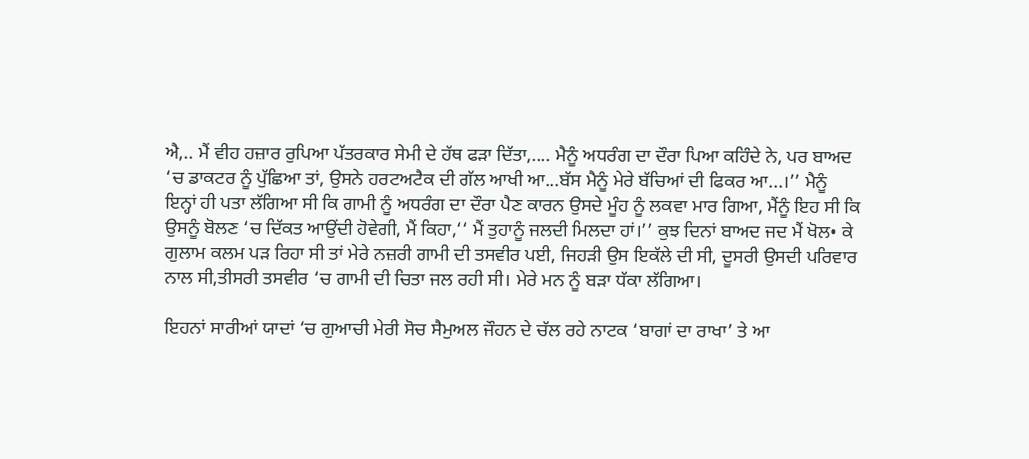ਐ,.. ਮੈਂ ਵੀਹ ਹਜ਼ਾਰ ਰੁਪਿਆ ਪੱਤਰਕਾਰ ਸੇਮੀ ਦੇ ਹੱਥ ਫੜਾ ਦਿੱਤਾ,.... ਮੈਨੂੰ ਅਧਰੰਗ ਦਾ ਦੌਰਾ ਪਿਆ ਕਹਿੰਦੇ ਨੇ, ਪਰ ਬਾਅਦ ‘ਚ ਡਾਕਟਰ ਨੂੰ ਪੁੱਛਿਆ ਤਾਂ, ਉਸਨੇ ਹਰਟਅਟੈਕ ਦੀ ਗੱਲ ਆਖੀ ਆ...ਬੱਸ ਮੈਨੂੰ ਮੇਰੇ ਬੱਚਿਆਂ ਦੀ ਫਿਕਰ ਆ...।’’ ਮੈਨੂੰ ਇਨ੍ਹਾਂ ਹੀ ਪਤਾ ਲੱਗਿਆ ਸੀ ਕਿ ਗਾਮੀ ਨੂੰ ਅਧਰੰਗ ਦਾ ਦੌਰਾ ਪੈਣ ਕਾਰਨ ਉਸਦੇ ਮੂੰਹ ਨੂੰ ਲਕਵਾ ਮਾਰ ਗਿਆ, ਮੈਂਨੂੰ ਇਹ ਸੀ ਕਿ ਉਸਨੂੰ ਬੋਲਣ ‘ਚ ਦਿੱਕਤ ਆਉਂਦੀ ਹੋਵੇਗੀ, ਮੈਂ ਕਿਹਾ,‘‘ ਮੈਂ ਤੁਹਾਨੂੰ ਜਲਦੀ ਮਿਲਦਾ ਹਾਂ।’’ ਕੁਝ ਦਿਨਾਂ ਬਾਅਦ ਜਦ ਮੈਂ ਖੋਲ• ਕੇ ਗੁਲਾਮ ਕਲਮ ਪੜ ਰਿਹਾ ਸੀ ਤਾਂ ਮੇਰੇ ਨਜ਼ਰੀ ਗਾਮੀ ਦੀ ਤਸਵੀਰ ਪਈ, ਜਿਹੜੀ ਉਸ ਇਕੱਲੇ ਦੀ ਸੀ, ਦੂਸਰੀ ਉਸਦੀ ਪਰਿਵਾਰ ਨਾਲ ਸੀ,ਤੀਸਰੀ ਤਸਵੀਰ ‘ਚ ਗਾਮੀ ਦੀ ਚਿਤਾ ਜਲ ਰਹੀ ਸੀ। ਮੇਰੇ ਮਨ ਨੂੰ ਬੜਾ ਧੱਕਾ ਲੱਗਿਆ।

ਇਹਨਾਂ ਸਾਰੀਆਂ ਯਾਦਾਂ ‘ਚ ਗੁਆਚੀ ਮੇਰੀ ਸੋਚ ਸੈਮੁਅਲ ਜੌਹਨ ਦੇ ਚੱਲ ਰਹੇ ਨਾਟਕ ‘ਬਾਗਾਂ ਦਾ ਰਾਖਾ’ ਤੇ ਆ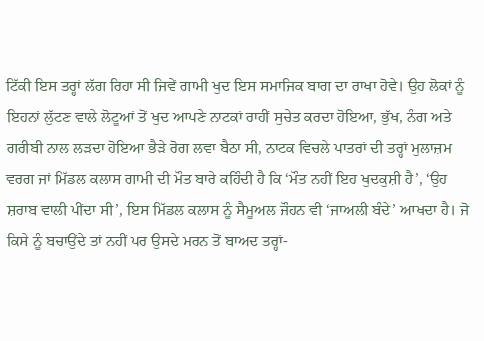ਟਿੱਕੀ ਇਸ ਤਰ੍ਹਾਂ ਲੱਗ ਰਿਹਾ ਸੀ ਜਿਵੇਂ ਗਾਮੀ ਖੁਦ ਇਸ ਸਮਾਜਿਕ ਬਾਗ ਦਾ ਰਾਖਾ ਹੋਵੇ। ਉਹ ਲੋਕਾਂ ਨੂੰ ਇਹਨਾਂ ਲੁੱਟਣ ਵਾਲੇ ਲੋਟੂਆਂ ਤੋਂ ਖੁਦ ਆਪਣੇ ਨਾਟਕਾਂ ਰਾਹੀਂ ਸੁਚੇਤ ਕਰਦਾ ਹੋਇਆ, ਭੁੱਖ, ਨੰਗ ਅਤੇ ਗਰੀਬੀ ਨਾਲ ਲੜਦਾ ਹੋਇਆ ਭੈੜੇ ਰੋਗ ਲਵਾ ਬੈਠਾ ਸੀ, ਨਾਟਕ ਵਿਚਲੇ ਪਾਤਰਾਂ ਦੀ ਤਰ੍ਹਾਂ ਮੁਲਾਜ਼ਮ ਵਰਗ ਜਾਂ ਮਿੱਡਲ ਕਲਾਸ ਗਾਮੀ ਦੀ ਮੌਤ ਬਾਰੇ ਕਹਿੰਦੀ ਹੈ ਕਿ ‘ਮੌਤ ਨਹੀਂ ਇਹ ਖੁਦਕੁਸ਼ੀ ਹੈ’, ‘ਉਹ ਸ਼ਰਾਬ ਵਾਲੀ ਪੀਂਦਾ ਸੀ’, ਇਸ ਮਿੱਡਲ ਕਲਾਸ ਨੂੰ ਸੈਮੂਅਲ ਜੌਹਨ ਵੀ ‘ਜਾਅਲੀ ਬੰਦੇ’ ਆਖਦਾ ਹੈ। ਜੋ ਕਿਸੇ ਨੂੰ ਬਚਾਉਂਦੇ ਤਾਂ ਨਹੀਂ ਪਰ ਉਸਦੇ ਮਰਨ ਤੋਂ ਬਾਅਦ ਤਰ੍ਹਾਂ-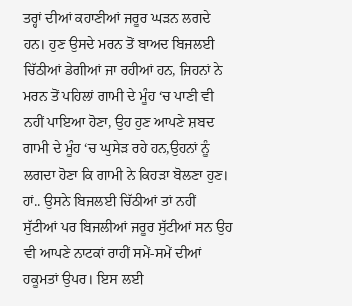ਤਰ੍ਹਾਂ ਦੀਆਂ ਕਹਾਣੀਆਂ ਜਰੂਰ ਘੜਨ ਲਗਦੇ ਹਨ। ਹੁਣ ਉਸਦੇ ਮਰਨ ਤੋਂ ਬਾਅਦ ਬਿਜਲਈ ਚਿੱਠੀਆਂ ਡੇਗੀਆਂ ਜਾ ਰਹੀਆਂ ਹਨ, ਜਿਹਨਾਂ ਨੇ ਮਰਨ ਤੋਂ ਪਹਿਲਾਂ ਗਾਮੀ ਦੇ ਮੂੰਹ ‘ਚ ਪਾਣੀ ਵੀ ਨਹੀਂ ਪਾਇਆ ਹੋਣਾ, ਉਹ ਹੁਣ ਆਪਣੇ ਸ਼ਬਦ ਗਾਮੀ ਦੇ ਮੂੰਹ ‘ਚ ਘੁਸੇੜ ਰਹੇ ਹਨ,ਉਹਨਾਂ ਨੂੰ ਲਗਦਾ ਹੋਣਾ ਕਿ ਗਾਮੀ ਨੇ ਕਿਹੜਾ ਬੋਲਣਾ ਹੁਣ। ਹਾਂ.. ਉਸਨੇ ਬਿਜਲਈ ਚਿੱਠੀਆਂ ਤਾਂ ਨਹੀਂ ਸੁੱਟੀਆਂ ਪਰ ਬਿਜਲੀਆਂ ਜਰੂਰ ਸੁੱਟੀਆਂ ਸਨ ਉਹ ਵੀ ਆਪਣੇ ਨਾਟਕਾਂ ਰਾਹੀਂ ਸਮੇਂ-ਸਮੇਂ ਦੀਆਂ ਹਕੂਮਤਾਂ ਉਪਰ। ਇਸ ਲਈ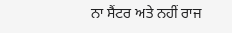ਨਾ ਸੈਂਟਰ ਅਤੇ ਨਹੀਂ ਰਾਜ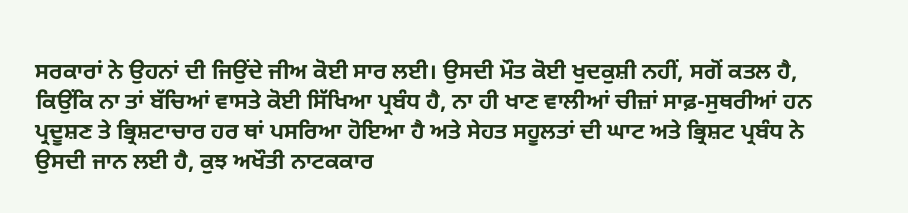ਸਰਕਾਰਾਂ ਨੇ ਉਹਨਾਂ ਦੀ ਜਿਉਂਦੇ ਜੀਅ ਕੋਈ ਸਾਰ ਲਈ। ਉਸਦੀ ਮੌਤ ਕੋਈ ਖੁਦਕੁਸ਼ੀ ਨਹੀਂ, ਸਗੋਂ ਕਤਲ ਹੈ, ਕਿਉਂਕਿ ਨਾ ਤਾਂ ਬੱਚਿਆਂ ਵਾਸਤੇ ਕੋਈ ਸਿੱਖਿਆ ਪ੍ਰਬੰਧ ਹੈ, ਨਾ ਹੀ ਖਾਣ ਵਾਲੀਆਂ ਚੀਜ਼ਾਂ ਸਾਫ਼-ਸੁਥਰੀਆਂ ਹਨ ਪ੍ਰਦੂਸ਼ਣ ਤੇ ਭ੍ਰਿਸ਼ਟਾਚਾਰ ਹਰ ਥਾਂ ਪਸਰਿਆ ਹੋਇਆ ਹੈ ਅਤੇ ਸੇਹਤ ਸਹੂਲਤਾਂ ਦੀ ਘਾਟ ਅਤੇ ਭ੍ਰਿਸ਼ਟ ਪ੍ਰਬੰਧ ਨੇ ਉਸਦੀ ਜਾਨ ਲਈ ਹੈ, ਕੁਝ ਅਖੌਤੀ ਨਾਟਕਕਾਰ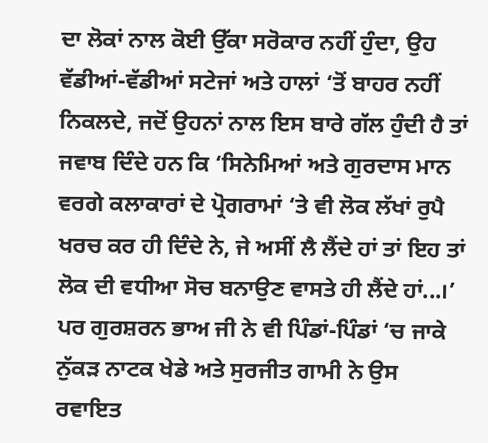ਦਾ ਲੋਕਾਂ ਨਾਲ ਕੋਈ ਉੱਕਾ ਸਰੋਕਾਰ ਨਹੀਂ ਹੁੰਦਾ, ਉਹ ਵੱਡੀਆਂ-ਵੱਡੀਆਂ ਸਟੇਜਾਂ ਅਤੇ ਹਾਲਾਂ ‘ਤੋਂ ਬਾਹਰ ਨਹੀਂ ਨਿਕਲਦੇ, ਜਦੋਂ ਉਹਨਾਂ ਨਾਲ ਇਸ ਬਾਰੇ ਗੱਲ ਹੁੰਦੀ ਹੈ ਤਾਂ ਜਵਾਬ ਦਿੰਦੇ ਹਨ ਕਿ ‘ਸਿਨੇਮਿਆਂ ਅਤੇ ਗੁਰਦਾਸ ਮਾਨ ਵਰਗੇ ਕਲਾਕਾਰਾਂ ਦੇ ਪ੍ਰੋਗਰਾਮਾਂ ‘ਤੇ ਵੀ ਲੋਕ ਲੱਖਾਂ ਰੁਪੈ ਖਰਚ ਕਰ ਹੀ ਦਿੰਦੇ ਨੇ, ਜੇ ਅਸੀਂ ਲੈ ਲੈਂਦੇ ਹਾਂ ਤਾਂ ਇਹ ਤਾਂ ਲੋਕ ਦੀ ਵਧੀਆ ਸੋਚ ਬਨਾਉਣ ਵਾਸਤੇ ਹੀ ਲੈਂਦੇ ਹਾਂ...।’ ਪਰ ਗੁਰਸ਼ਰਨ ਭਾਅ ਜੀ ਨੇ ਵੀ ਪਿੰਡਾਂ-ਪਿੰਡਾਂ ‘ਚ ਜਾਕੇ ਨੁੱਕੜ ਨਾਟਕ ਖੇਡੇ ਅਤੇ ਸੁਰਜੀਤ ਗਾਮੀ ਨੇ ਉਸ ਰਵਾਇਤ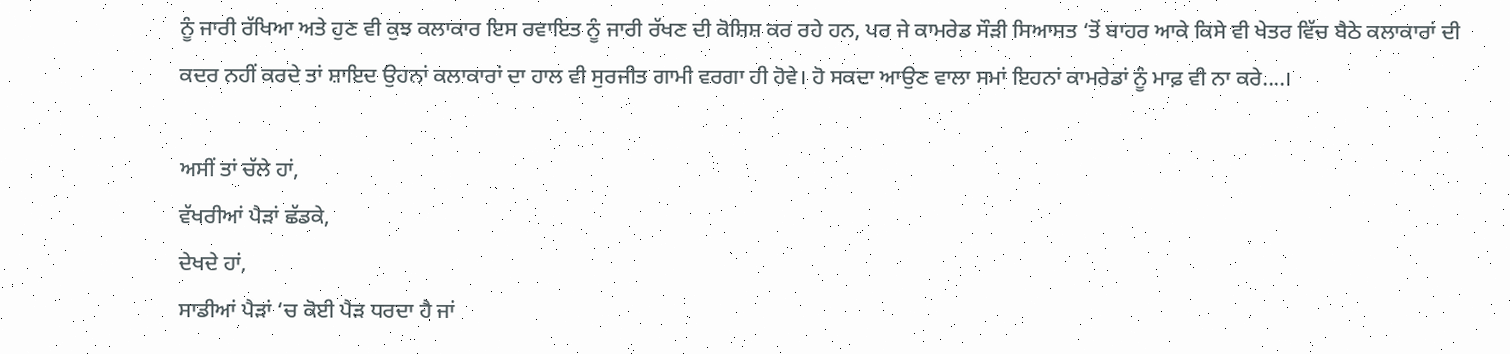ਨੂੰ ਜਾਰੀ ਰੱਖਿਆ ਅਤੇ ਹੁਣ ਵੀ ਕੁਝ ਕਲਾਕਾਰ ਇਸ ਰਵਾਇਤ ਨੂੰ ਜਾਰੀ ਰੱਖਣ ਦੀ ਕੋਸ਼ਿਸ਼ ਕਰ ਰਹੇ ਹਨ, ਪਰ ਜੇ ਕਾਮਰੇਡ ਸੌੜੀ ਸਿਆਸਤ ‘ਤੋਂ ਬਾਹਰ ਆਕੇ ਕਿਸੇ ਵੀ ਖੇਤਰ ਵਿੱਚ ਬੈਠੇ ਕਲਾਕਾਰਾਂ ਦੀ ਕਦਰ ਨਹੀਂ ਕਰਦੇ ਤਾਂ ਸ਼ਾਇਦ ਉਹਨਾਂ ਕਲਾਕਾਰਾਂ ਦਾ ਹਾਲ ਵੀ ਸੁਰਜੀਤ ਗਾਮੀ ਵਰਗਾ ਹੀ ਹੋਵੇ। ਹੋ ਸਕਦਾ ਆਉਣ ਵਾਲਾ ਸਮਾਂ ਇਹਨਾਂ ਕਾਮਰੇਡਾਂ ਨੂੰ ਮਾਫ਼ ਵੀ ਨਾ ਕਰੇ....।

ਅਸੀਂ ਤਾਂ ਚੱਲੇ ਹਾਂ,
ਵੱਖਰੀਆਂ ਪੈੜਾਂ ਛੱਡਕੇ,
ਦੇਖਦੇ ਹਾਂ,
ਸਾਡੀਆਂ ਪੈੜਾਂ ‘ਚ ਕੋਈ ਪੈੜ ਧਰਦਾ ਹੈ ਜਾਂ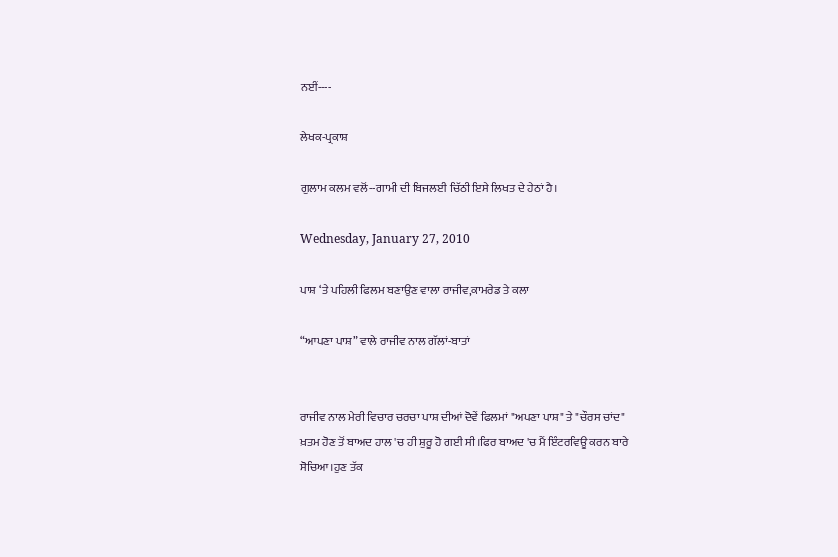ਨਈਂ----

ਲੇਖਕ-ਪ੍ਰਕਾਸ਼

ਗੁਲਾਮ ਕਲਮ ਵਲੋਂ--ਗਾਮੀ ਦੀ ਬਿਜਲਈ ਚਿੱਠੀ ਇਸੇ ਲਿਖਤ ਦੇ ਹੇਠਾਂ ਹੈ।

Wednesday, January 27, 2010

ਪਾਸ਼ ‘ਤੇ ਪਹਿਲੀ ਫਿਲਮ ਬਣਾਉਣ ਵਾਲਾ ਰਾਜੀਵ,ਕਾਮਰੇਡ ਤੇ ਕਲਾ

“ਆਪਣਾ ਪਾਸ਼” ਵਾਲੇ ਰਾਜੀਵ ਨਾਲ ਗੱਲਾਂ-ਬਾਤਾਂ


ਰਾਜੀਵ ਨਾਲ ਮੇਰੀ ਵਿਚਾਰ ਚਰਚਾ ਪਾਸ਼ ਦੀਆਂ ਦੋਵੇਂ ਫਿਲਮਾਂ "ਅਪਣਾ ਪਾਸ਼" ਤੇ "ਚੌਰਸ ਚਾਂਦ" ਖ਼ਤਮ ਹੋਣ ਤੋਂ ਬਾਅਦ ਹਾਲ 'ਚ ਹੀ ਸ਼ੁਰੂ ਹੋ ਗਈ ਸੀ।ਫਿਰ ਬਾਅਦ 'ਚ ਮੈਂ ਇੰਟਰਵਿਊ ਕਰਨ ਬਾਰੇ ਸੋਚਿਆ।ਹੁਣ ਤੱਕ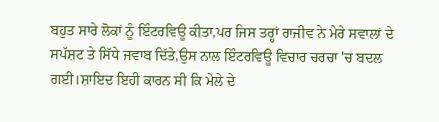ਬਹੁਤ ਸਾਰੇ ਲੋਕਾਂ ਨੂੰ ਇੰਟਰਵਿਊ ਕੀਤਾ,ਪਰ ਜਿਸ ਤਰ੍ਹਾਂ ਰਾਜੀਵ ਨੇ ਮੇਰੇ ਸਵਾਲਾਂ ਦੇ ਸਪੱਸ਼ਟ ਤੇ ਸਿੱਧੇ ਜਵਾਬ ਦਿੱਤੇ,ਉਸ ਨਾਲ ਇੰਟਰਵਿਊ ਵਿਚਾਰ ਚਰਚਾ 'ਚ ਬਦਲ ਗਈ।ਸ਼ਾਇਦ ਇਹੀ ਕਾਰਨ ਸੀ ਕਿ ਮੇਲੇ ਦੇ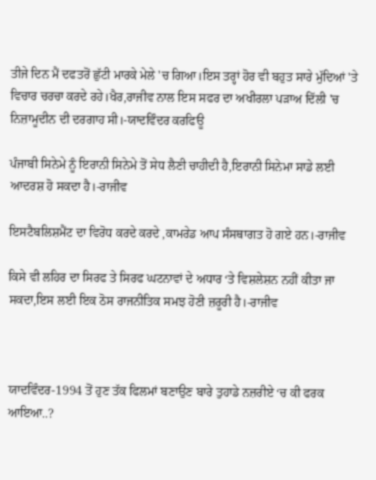ਤੀਜੇ ਦਿਨ ਮੈਂ ਦਫਤਰੋਂ ਛੁੱਟੀ ਮਾਰਕੇ ਮੇਲੇ 'ਚ ਗਿਆ।ਇਸ ਤਰ੍ਹਾਂ ਹੋਰ ਵੀ ਬਹੁਤ ਸਾਰੇ ਮੁੱਦਿਆਂ 'ਤੇ ਵਿਚਾਰ ਚਰਚਾ ਕਰਦੇ ਰਹੇ।ਖੈਰ,ਰਾਜੀਵ ਨਾਲ ਇਸ ਸਫਰ ਦਾ ਅਖੀਰਲਾ ਪੜਾਅ ਦਿੱਲੀ 'ਚ ਨਿਜ਼ਾਮੂਦੀਨ ਦੀ ਦਰਗਾਹ ਸੀ।-ਯਾਦਵਿੰਦਰ ਕਰਫਿਊ

ਪੰਜਾਬੀ ਸਿਨੇਮੇ ਨੂੰ ਇਰਾਨੀ ਸਿਨੇਮੇ ਤੋਂ ਸੇਧ ਲੈਣੀ ਚਾਹੀਦੀ ਹੈ,ਇਰਾਨੀ ਸਿਨੇਮਾ ਸਾਡੇ ਲਈ ਆਦਰਸ਼ ਹੋ ਸਕਦਾ ਹੈ।-ਰਾਜੀਵ

ਇਸਟੈਬਲਿਸ਼ਮੈਂਟ ਦਾ ਵਿਰੋਧ ਕਰਦੇ ਕਰਦੇ ,ਕਾਮਰੇਡ ਆਪ ਸੰਸਥਾਗਤ ਹੋ ਗਏ ਹਨ।-ਰਾਜੀਵ

ਕਿਸੇ ਵੀ ਲਹਿਰ ਦਾ ਸਿਰਫ ਤੇ ਸਿਰਫ ਘਟਨਾਵਾਂ ਦੇ ਅਧਾਰ ‘ਤੇ ਵਿਸ਼ਲੇਸ਼ਨ ਨਹੀਂ ਕੀਤਾ ਜਾ ਸਕਦਾ,ਇਸ ਲਈ ਇਕ ਠੋਸ ਰਾਜਨੀਤਿਕ ਸਮਝ ਹੋਣੀ ਜ਼ਰੂਰੀ ਹੈ।-ਰਾਜੀਵ



ਯਾਦਵਿੰਦਰ-1994 ਤੋਂ ਹੁਣ ਤੱਕ ਫਿਲਮਾਂ ਬਣਾਉਣ ਬਾਰੇ ਤੁਹਾਡੇ ਨਜ਼ਰੀਏ ‘ਚ ਕੀ ਫਰਕ ਆਇਆ..?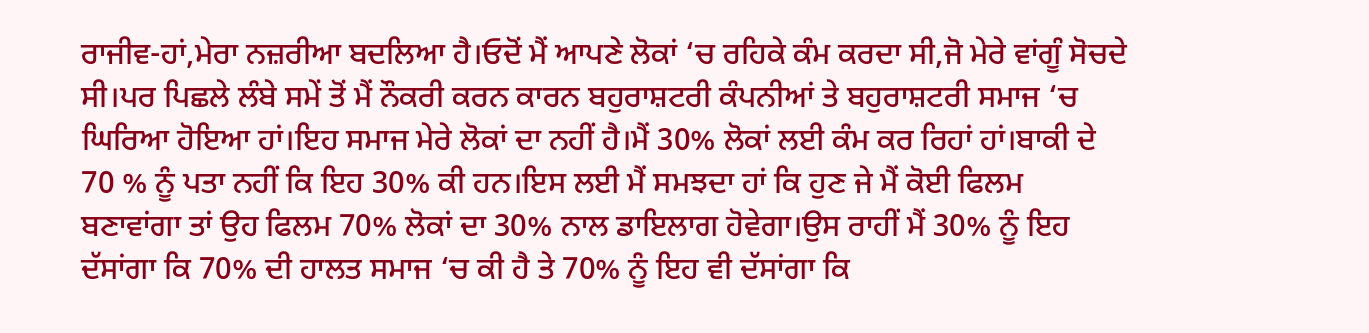ਰਾਜੀਵ-ਹਾਂ,ਮੇਰਾ ਨਜ਼ਰੀਆ ਬਦਲਿਆ ਹੈ।ਓਦੋਂ ਮੈਂ ਆਪਣੇ ਲੋਕਾਂ ‘ਚ ਰਹਿਕੇ ਕੰਮ ਕਰਦਾ ਸੀ,ਜੋ ਮੇਰੇ ਵਾਂਗੂੰ ਸੋਚਦੇ ਸੀ।ਪਰ ਪਿਛਲੇ ਲੰਬੇ ਸਮੇਂ ਤੋਂ ਮੈਂ ਨੌਕਰੀ ਕਰਨ ਕਾਰਨ ਬਹੁਰਾਸ਼ਟਰੀ ਕੰਪਨੀਆਂ ਤੇ ਬਹੁਰਾਸ਼ਟਰੀ ਸਮਾਜ ‘ਚ ਘਿਰਿਆ ਹੋਇਆ ਹਾਂ।ਇਹ ਸਮਾਜ ਮੇਰੇ ਲੋਕਾਂ ਦਾ ਨਹੀਂ ਹੈ।ਮੈਂ 30% ਲੋਕਾਂ ਲਈ ਕੰਮ ਕਰ ਰਿਹਾਂ ਹਾਂ।ਬਾਕੀ ਦੇ 70 % ਨੂੰ ਪਤਾ ਨਹੀਂ ਕਿ ਇਹ 30% ਕੀ ਹਨ।ਇਸ ਲਈ ਮੈਂ ਸਮਝਦਾ ਹਾਂ ਕਿ ਹੁਣ ਜੇ ਮੈਂ ਕੋਈ ਫਿਲਮ ਬਣਾਵਾਂਗਾ ਤਾਂ ਉਹ ਫਿਲਮ 70% ਲੋਕਾਂ ਦਾ 30% ਨਾਲ ਡਾਇਲਾਗ ਹੋਵੇਗਾ।ਉਸ ਰਾਹੀਂ ਮੈਂ 30% ਨੂੰ ਇਹ ਦੱਸਾਂਗਾ ਕਿ 70% ਦੀ ਹਾਲਤ ਸਮਾਜ ‘ਚ ਕੀ ਹੈ ਤੇ 70% ਨੂੰ ਇਹ ਵੀ ਦੱਸਾਂਗਾ ਕਿ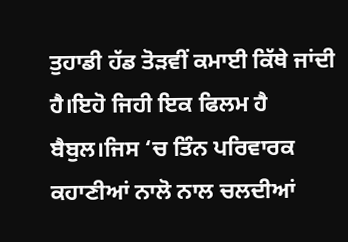ਤੁਹਾਡੀ ਹੱਡ ਤੋੜਵੀਂ ਕਮਾਈ ਕਿੱਥੇ ਜਾਂਦੀ ਹੈ।ਇਹੋ ਜਿਹੀ ਇਕ ਫਿਲਮ ਹੈ ਬੈਬੁਲ।ਜਿਸ ‘ਚ ਤਿੰਨ ਪਰਿਵਾਰਕ ਕਹਾਣੀਆਂ ਨਾਲੋ ਨਾਲ ਚਲਦੀਆਂ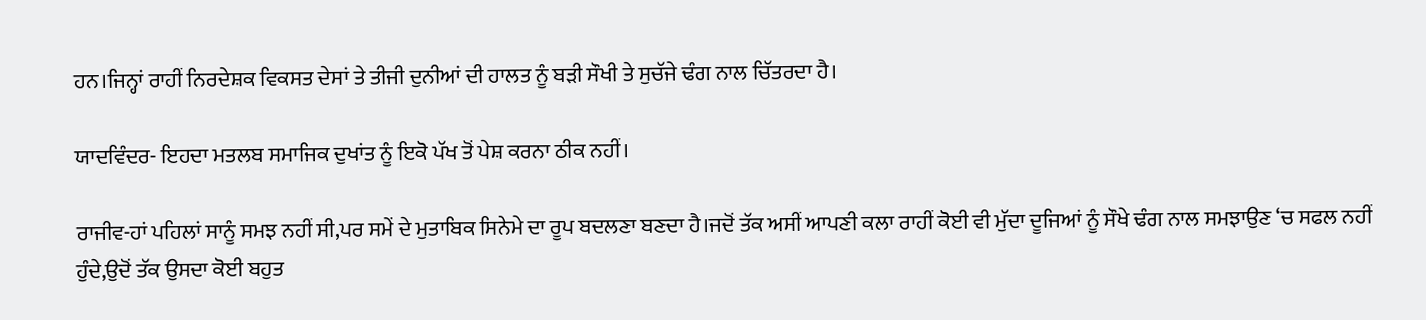ਹਨ।ਜਿਨ੍ਹਾਂ ਰਾਹੀਂ ਨਿਰਦੇਸ਼ਕ ਵਿਕਸਤ ਦੇਸਾਂ ਤੇ ਤੀਜੀ ਦੁਨੀਆਂ ਦੀ ਹਾਲਤ ਨੂੰ ਬੜੀ ਸੌਖੀ ਤੇ ਸੁਚੱਜੇ ਢੰਗ ਨਾਲ ਚਿੱਤਰਦਾ ਹੈ।

ਯਾਦਵਿੰਦਰ- ਇਹਦਾ ਮਤਲਬ ਸਮਾਜਿਕ ਦੁਖਾਂਤ ਨੂੰ ਇਕੋ ਪੱਖ ਤੋਂ ਪੇਸ਼ ਕਰਨਾ ਠੀਕ ਨਹੀਂ।

ਰਾਜੀਵ-ਹਾਂ ਪਹਿਲਾਂ ਸਾਨੂੰ ਸਮਝ ਨਹੀਂ ਸੀ,ਪਰ ਸਮੇਂ ਦੇ ਮੁਤਾਬਿਕ ਸਿਨੇਮੇ ਦਾ ਰੂਪ ਬਦਲਣਾ ਬਣਦਾ ਹੈ।ਜਦੋਂ ਤੱਕ ਅਸੀਂ ਆਪਣੀ ਕਲਾ ਰਾਹੀਂ ਕੋਈ ਵੀ ਮੁੱਦਾ ਦੂਜਿਆਂ ਨੂੰ ਸੌਖੇ ਢੰਗ ਨਾਲ ਸਮਝਾਉਣ ‘ਚ ਸਫਲ ਨਹੀਂ ਹੁੰਦੇ,ਉਦੋਂ ਤੱਕ ਉਸਦਾ ਕੋਈ ਬਹੁਤ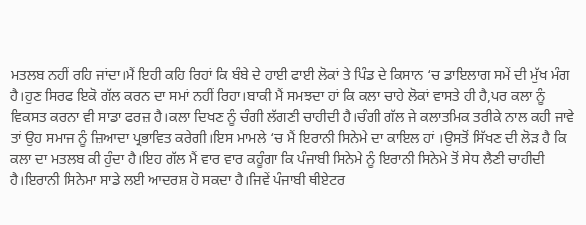ਮਤਲਬ ਨਹੀਂ ਰਹਿ ਜਾਂਦਾ।ਮੈਂ ਇਹੀ ਕਹਿ ਰਿਹਾਂ ਕਿ ਬੰਬੇ ਦੇ ਹਾਈ ਫਾਈ ਲੋਕਾਂ ਤੇ ਪਿੰਡ ਦੇ ਕਿਸਾਨ ‘ਚ ਡਾਇਲਾਗ ਸਮੇਂ ਦੀ ਮੁੱਖ ਮੰਗ ਹੈ।ਹੁਣ ਸਿਰਫ ਇਕੋ ਗੱਲ ਕਰਨ ਦਾ ਸਮਾਂ ਨਹੀਂ ਰਿਹਾ।ਬਾਕੀ ਮੈਂ ਸਮਝਦਾ ਹਾਂ ਕਿ ਕਲਾ ਚਾਹੇ ਲੋਕਾਂ ਵਾਸਤੇ ਹੀ ਹੈ,ਪਰ ਕਲਾ ਨੂੰ ਵਿਕਸਤ ਕਰਨਾ ਵੀ ਸਾਡਾ ਫਰਜ਼ ਹੈ।ਕਲਾ ਦਿਖਣ ਨੂੰ ਚੰਗੀ ਲੱਗਣੀ ਚਾਹੀਦੀ ਹੈ।ਚੰਗੀ ਗੱਲ ਜੇ ਕਲਾਤਮਿਕ ਤਰੀਕੇ ਨਾਲ ਕਹੀ ਜਾਵੇ ਤਾਂ ਉਹ ਸਮਾਜ ਨੂੰ ਜ਼ਿਆਦਾ ਪ੍ਰਭਾਵਿਤ ਕਰੇਗੀ।ਇਸ ਮਾਮਲੇ ‘ਚ ਮੈਂ ਇਰਾਨੀ ਸਿਨੇਮੇ ਦਾ ਕਾਇਲ ਹਾਂ ।ਉਸਤੋਂ ਸਿੱਖਣ ਦੀ ਲੋੜ ਹੈ ਕਿ ਕਲਾ ਦਾ ਮਤਲਬ ਕੀ ਹੁੰਦਾ ਹੈ।ਇਹ ਗੱਲ ਮੈਂ ਵਾਰ ਵਾਰ ਕਹੂੰਗਾ ਕਿ ਪੰਜਾਬੀ ਸਿਨੇਮੇ ਨੂੰ ਇਰਾਨੀ ਸਿਨੇਮੇ ਤੋਂ ਸੇਧ ਲੈਣੀ ਚਾਹੀਦੀ ਹੈ।ਇਰਾਨੀ ਸਿਨੇਮਾ ਸਾਡੇ ਲਈ ਆਦਰਸ਼ ਹੋ ਸਕਦਾ ਹੈ।ਜਿਵੇਂ ਪੰਜਾਬੀ ਥੀਏਟਰ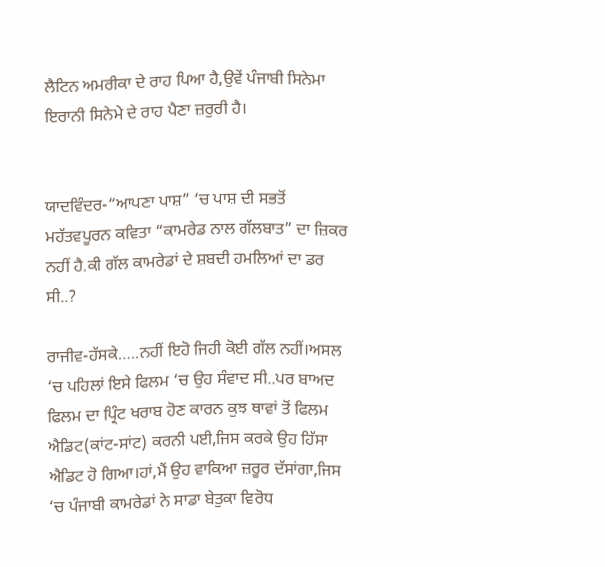ਲੈਟਿਨ ਅਮਰੀਕਾ ਦੇ ਰਾਹ ਪਿਆ ਹੈ,ਉਵੇਂ ਪੰਜਾਬੀ ਸਿਨੇਮਾ ਇਰਾਨੀ ਸਿਨੇਮੇ ਦੇ ਰਾਹ ਪੈਣਾ ਜ਼ਰੁਰੀ ਹੈ।


ਯਾਦਵਿੰਦਰ-“ਆਪਣਾ ਪਾਸ਼” ‘ਚ ਪਾਸ਼ ਦੀ ਸਭਤੋਂ ਮਹੱਤਵਪੂਰਨ ਕਵਿਤਾ “ਕਾਮਰੇਡ ਨਾਲ ਗੱਲਬਾਤ” ਦਾ ਜ਼ਿਕਰ ਨਹੀਂ ਹੈ.ਕੀ ਗੱਲ ਕਾਮਰੇਡਾਂ ਦੇ ਸ਼ਬਦੀ ਹਮਲਿਆਂ ਦਾ ਡਰ ਸੀ..?

ਰਾਜੀਵ-ਹੱਸਕੇ…..ਨਹੀਂ ਇਹੋ ਜਿਹੀ ਕੋਈ ਗੱਲ ਨਹੀਂ।ਅਸਲ ‘ਚ ਪਹਿਲਾਂ ਇਸੇ ਫਿਲਮ ‘ਚ ਉਹ ਸੰਵਾਦ ਸੀ..ਪਰ ਬਾਅਦ ਫਿਲਮ ਦਾ ਪ੍ਰਿੰਟ ਖਰਾਬ ਹੋਣ ਕਾਰਨ ਕੁਝ ਥਾਵਾਂ ਤੋਂ ਫਿਲਮ ਐਡਿਟ(ਕਾਂਟ-ਸਾਂਟ) ਕਰਨੀ ਪਈ,ਜਿਸ ਕਰਕੇ ਉਹ ਹਿੱਸਾ ਐਡਿਟ ਹੋ ਗਿਆ।ਹਾਂ,ਮੈਂ ਉਹ ਵਾਕਿਆ ਜ਼ਰੂਰ ਦੱਸਾਂਗਾ,ਜਿਸ ‘ਚ ਪੰਜਾਬੀ ਕਾਮਰੇਡਾਂ ਨੇ ਸਾਡਾ ਬੇਤੁਕਾ ਵਿਰੋਧ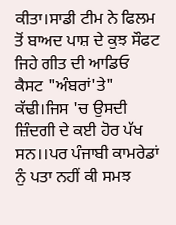ਕੀਤਾ।ਸਾਡੀ ਟੀਮ ਨੇ ਫਿਲਮ ਤੋਂ ਬਾਅਦ ਪਾਸ਼ ਦੇ ਕੁਝ ਸੌਫਟ ਜਿਹੇ ਗੀਤ ਦੀ ਆਡਿਓ ਕੈਸਟ "ਅੰਬਰਾਂ'ਤੇ" ਕੱਢੀ।ਜਿਸ 'ਚ ਉਸਦੀ ਜ਼ਿੰਦਗੀ ਦੇ ਕਈ ਹੋਰ ਪੱਖ ਸਨ।।ਪਰ ਪੰਜਾਬੀ ਕਾਮਰੇਡਾਂ ਨੁੰ ਪਤਾ ਨਹੀਂ ਕੀ ਸਮਝ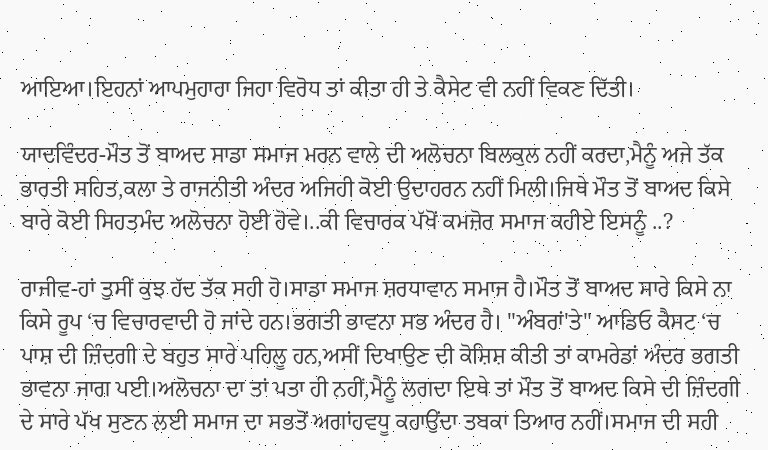ਆਇਆ।ਇਹਨਾਂ ਆਪਮੁਹਾਰਾ ਜਿਹਾ ਵਿਰੋਧ ਤਾਂ ਕੀਤਾ ਹੀ ਤੇ ਕੈਸੇਟ ਵੀ ਨਹੀਂ ਵਿਕਣ ਦਿੱਤੀ।

ਯਾਦਵਿੰਦਰ-ਮੌਤ ਤੋਂ ਬਾਅਦ ਸਾਡਾ ਸਮਾਜ ਮਰਨ ਵਾਲੇ ਦੀ ਅਲੋਚਨਾ ਬਿਲਕੁਲ ਨਹੀਂ ਕਰਦਾ,ਮੈਨੂੰ ਅਜੇ ਤੱਕ ਭਾਰਤੀ ਸਹਿਤ,ਕਲਾ ਤੇ ਰਾਜਨੀਤੀ ਅੰਦਰ ਅਜਿਹੀ ਕੋਈ ਉਦਾਹਰਨ ਨਹੀਂ ਮਿਲੀ।ਜਿਥੇ ਮੌਤ ਤੋਂ ਬਾਅਦ ਕਿਸੇ ਬਾਰੇ ਕੋਈ ਸਿਹਤਮੰਦ ਅਲੋਚਨਾ ਹੋਈ ਹੋਵੇ।..ਕੀ ਵਿਚਾਰਕ ਪੱਖੋਂ ਕਮਜ਼ੋਰ ਸਮਾਜ ਕਹੀਏ ਇਸਨੂੰ ..?

ਰਾਜੀਵ-ਹਾਂ ਤੁਸੀਂ ਕੁਝ ਹੱਦ ਤੱਕ ਸਹੀ ਹੋ।ਸਾਡਾ ਸਮਾਜ ਸ਼ਰਧਾਵਾਨ ਸਮਾਜ ਹੈ।ਮੌਤ ਤੋਂ ਬਾਅਦ ਸਾਰੇ ਕਿਸੇ ਨਾ ਕਿਸੇ ਰੂਪ ‘ਚ ਵਿਚਾਰਵਾਦੀ ਹੋ ਜਾਂਦੇ ਹਨ।ਭਗਤੀ ਭਾਵਨਾ ਸਭ ਅੰਦਰ ਹੈ। "ਅੰਬਰਾਂ'ਤੇ" ਆਡਿਓ ਕੈਸਟ ‘ਚ ਪਾਸ਼ ਦੀ ਜ਼ਿੰਦਗੀ ਦੇ ਬਹੁਤ ਸਾਰੇ ਪਹਿਲੂ ਹਨ,ਅਸੀਂ ਦਿਖਾਉਣ ਦੀ ਕੋਸ਼ਿਸ਼ ਕੀਤੀ ਤਾਂ ਕਾਮਰੇਡਾਂ ਅੰਦਰ ਭਗਤੀ ਭਾਵਨਾ ਜਾਗ ਪਈ।ਅਲੋਚਨਾ ਦਾ ਤਾਂ ਪਤਾ ਹੀ ਨਹੀਂ,ਮੈਨੂੰ ਲਗਦਾ ਇਥੇ ਤਾਂ ਮੌਤ ਤੋਂ ਬਾਅਦ ਕਿਸੇ ਦੀ ਜ਼ਿੰਦਗੀ ਦੇ ਸਾਰੇ ਪੱਖ ਸੁਣਨ ਲਈ ਸਮਾਜ ਦਾ ਸਭਤੋਂ ਅਗਾਂਹਵਧੂ ਕਹਾਉਂਦਾ ਤਬਕਾ ਤਿਆਰ ਨਹੀਂ।ਸਮਾਜ ਦੀ ਸਹੀ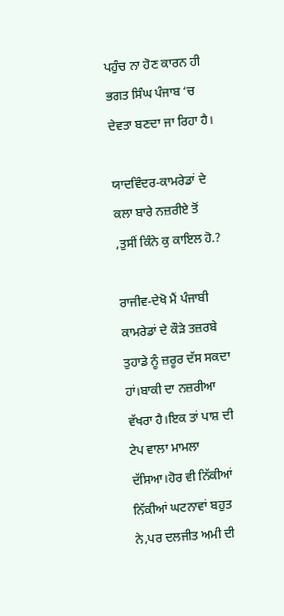ਪਹੁੰਚ ਨਾ ਹੋਣ ਕਾਰਨ ਹੀ ਭਗਤ ਸਿੰਘ ਪੰਜਾਬ ‘ਚ ਦੇਵਤਾ ਬਣਦਾ ਜਾ ਰਿਹਾ ਹੈ।

ਯਾਦਵਿੰਦਰ-ਕਾਮਰੇਡਾਂ ਦੇ ਕਲਾ ਬਾਰੇ ਨਜ਼ਰੀਏ ਤੋਂ ,ਤੁਸੀਂ ਕਿੰਨੇ ਕੁ ਕਾਇਲ ਹੋ.?

ਰਾਜੀਵ-ਦੇਖੋ ਮੈਂ ਪੰਜਾਬੀ ਕਾਮਰੇਡਾਂ ਦੇ ਕੌੜੇ ਤਜ਼ਰਬੇ ਤੁਹਾਡੇ ਨੂੰ ਜ਼ਰੂਰ ਦੱਸ ਸਕਦਾ ਹਾਂ।ਬਾਕੀ ਦਾ ਨਜ਼ਰੀਆ ਵੱਖਰਾ ਹੈ।ਇਕ ਤਾਂ ਪਾਸ਼ ਦੀ ਟੇਪ ਵਾਲਾ ਮਾਮਲਾ ਦੱਸਿਆ।ਹੋਰ ਵੀ ਨਿੱਕੀਆਂ ਨਿੱਕੀਆਂ ਘਟਨਾਵਾਂ ਬਹੁਤ ਨੇ,ਪਰ ਦਲਜੀਤ ਅਮੀ ਦੀ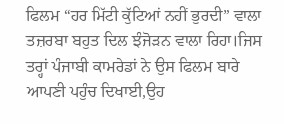ਫਿਲਮ “ਹਰ ਮਿੱਟੀ ਕੁੱਟਿਆਂ ਨਹੀਂ ਭੁਰਦੀ” ਵਾਲਾ ਤਜ਼ਰਬਾ ਬਹੁਤ ਦਿਲ ਝੰਜੋੜਨ ਵਾਲਾ ਰਿਹਾ।ਜਿਸ ਤਰ੍ਹਾਂ ਪੰਜਾਬੀ ਕਾਮਰੇਡਾਂ ਨੇ ਉਸ ਫਿਲਮ ਬਾਰੇ ਆਪਣੀ ਪਹੁੰਚ ਦਿਖਾਈ,ਉਹ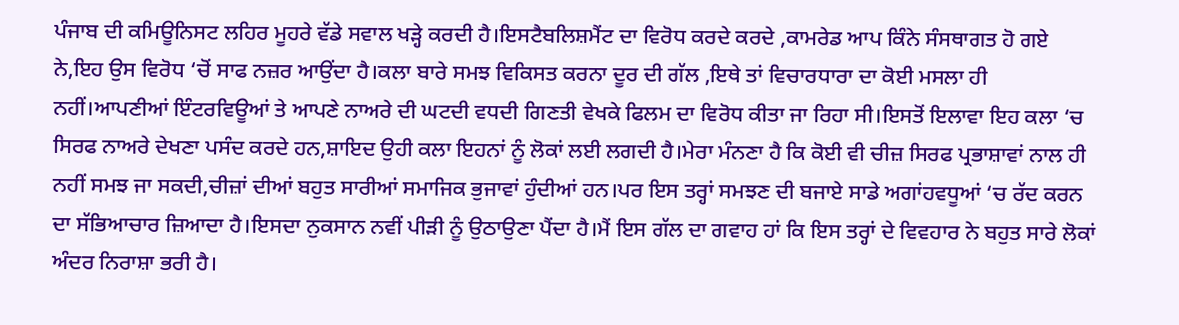ਪੰਜਾਬ ਦੀ ਕਮਿਊਨਿਸਟ ਲਹਿਰ ਮੂਹਰੇ ਵੱਡੇ ਸਵਾਲ ਖੜ੍ਹੇ ਕਰਦੀ ਹੈ।ਇਸਟੈਬਲਿਸ਼ਮੈਂਟ ਦਾ ਵਿਰੋਧ ਕਰਦੇ ਕਰਦੇ ,ਕਾਮਰੇਡ ਆਪ ਕਿੰਨੇ ਸੰਸਥਾਗਤ ਹੋ ਗਏ ਨੇ,ਇਹ ਉਸ ਵਿਰੋਧ ‘ਚੋਂ ਸਾਫ ਨਜ਼ਰ ਆਉਂਦਾ ਹੈ।ਕਲਾ ਬਾਰੇ ਸਮਝ ਵਿਕਿਸਤ ਕਰਨਾ ਦੂਰ ਦੀ ਗੱਲ ,ਇਥੇ ਤਾਂ ਵਿਚਾਰਧਾਰਾ ਦਾ ਕੋਈ ਮਸਲਾ ਹੀ ਨਹੀਂ।ਆਪਣੀਆਂ ਇੰਟਰਵਿਊਆਂ ਤੇ ਆਪਣੇ ਨਾਅਰੇ ਦੀ ਘਟਦੀ ਵਧਦੀ ਗਿਣਤੀ ਵੇਖਕੇ ਫਿਲਮ ਦਾ ਵਿਰੋਧ ਕੀਤਾ ਜਾ ਰਿਹਾ ਸੀ।ਇਸਤੋਂ ਇਲਾਵਾ ਇਹ ਕਲਾ ‘ਚ ਸਿਰਫ ਨਾਅਰੇ ਦੇਖਣਾ ਪਸੰਦ ਕਰਦੇ ਹਨ,ਸ਼ਾਇਦ ਉਹੀ ਕਲਾ ਇਹਨਾਂ ਨੂੰ ਲੋਕਾਂ ਲਈ ਲਗਦੀ ਹੈ।ਮੇਰਾ ਮੰਨਣਾ ਹੈ ਕਿ ਕੋਈ ਵੀ ਚੀਜ਼ ਸਿਰਫ ਪ੍ਰਭਾਸ਼ਾਵਾਂ ਨਾਲ ਹੀ ਨਹੀਂ ਸਮਝ ਜਾ ਸਕਦੀ,ਚੀਜ਼ਾਂ ਦੀਆਂ ਬਹੁਤ ਸਾਰੀਆਂ ਸਮਾਜਿਕ ਭੁਜਾਵਾਂ ਹੁੰਦੀਆਂ ਹਨ।ਪਰ ਇਸ ਤਰ੍ਹਾਂ ਸਮਝਣ ਦੀ ਬਜਾਏ ਸਾਡੇ ਅਗਾਂਹਵਧੂਆਂ ‘ਚ ਰੱਦ ਕਰਨ ਦਾ ਸੱਭਿਆਚਾਰ ਜ਼ਿਆਦਾ ਹੈ।ਇਸਦਾ ਨੁਕਸਾਨ ਨਵੀਂ ਪੀੜੀ ਨੂੰ ਉਠਾਉਣਾ ਪੈਂਦਾ ਹੈ।ਮੈਂ ਇਸ ਗੱਲ ਦਾ ਗਵਾਹ ਹਾਂ ਕਿ ਇਸ ਤਰ੍ਹਾਂ ਦੇ ਵਿਵਹਾਰ ਨੇ ਬਹੁਤ ਸਾਰੇ ਲੋਕਾਂ ਅੰਦਰ ਨਿਰਾਸ਼ਾ ਭਰੀ ਹੈ।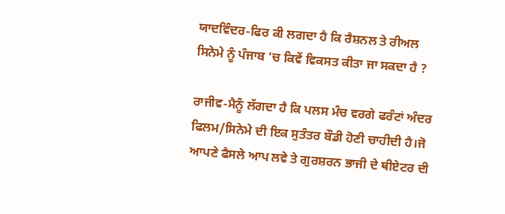ਯਾਦਵਿੰਦਰ-ਫਿਰ ਕੀ ਲਗਦਾ ਹੈ ਕਿ ਰੈਸ਼ਨਲ ਤੇ ਰੀਅਲ ਸਿਨੇਮੇ ਨੂੰ ਪੰਜਾਬ ‘ਚ ਕਿਵੇਂ ਵਿਕਸਤ ਕੀਤਾ ਜਾ ਸਕਦਾ ਹੈ ?

ਰਾਜੀਵ-ਮੈਨੂੰ ਲੱਗਦਾ ਹੈ ਕਿ ਪਲਸ ਮੰਚ ਵਰਗੇ ਫਰੰਟਾਂ ਅੰਦਰ ਫਿਲਮ/ਸਿਨੇਮੇ ਦੀ ਇਕ ਸੁਤੰਤਰ ਬੌਡੀ ਹੋਣੀ ਚਾਹੀਦੀ ਹੈ।ਜੋ ਆਪਣੇ ਫੈਸਲੇ ਆਪ ਲਵੇ ਤੇ ਗੁਰਸ਼ਰਨ ਭਾਜੀ ਦੇ ਥੀਏਟਰ ਦੀ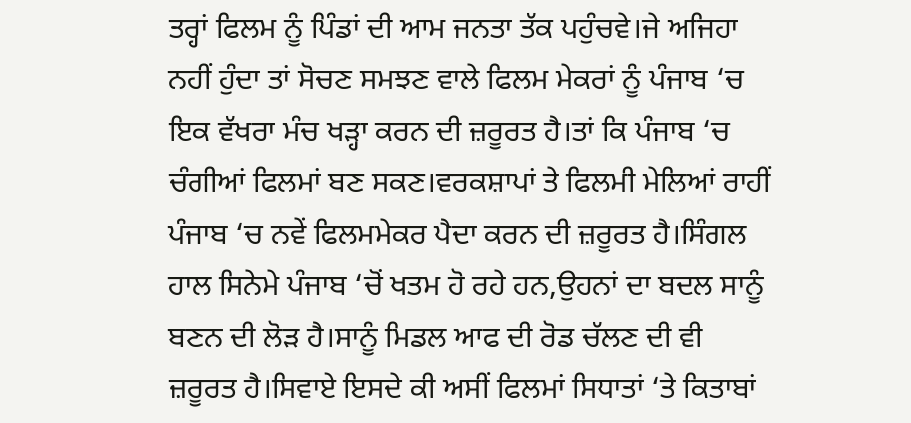ਤਰ੍ਹਾਂ ਫਿਲਮ ਨੂੰ ਪਿੰਡਾਂ ਦੀ ਆਮ ਜਨਤਾ ਤੱਕ ਪਹੁੰਚਵੇ।ਜੇ ਅਜਿਹਾ ਨਹੀਂ ਹੁੰਦਾ ਤਾਂ ਸੋਚਣ ਸਮਝਣ ਵਾਲੇ ਫਿਲਮ ਮੇਕਰਾਂ ਨੂੰ ਪੰਜਾਬ ‘ਚ ਇਕ ਵੱਖਰਾ ਮੰਚ ਖੜ੍ਹਾ ਕਰਨ ਦੀ ਜ਼ਰੂਰਤ ਹੈ।ਤਾਂ ਕਿ ਪੰਜਾਬ ‘ਚ ਚੰਗੀਆਂ ਫਿਲਮਾਂ ਬਣ ਸਕਣ।ਵਰਕਸ਼ਾਪਾਂ ਤੇ ਫਿਲਮੀ ਮੇਲਿਆਂ ਰਾਹੀਂ ਪੰਜਾਬ ‘ਚ ਨਵੇਂ ਫਿਲਮਮੇਕਰ ਪੈਦਾ ਕਰਨ ਦੀ ਜ਼ਰੂਰਤ ਹੈ।ਸਿੰਗਲ ਹਾਲ ਸਿਨੇਮੇ ਪੰਜਾਬ ‘ਚੋਂ ਖਤਮ ਹੋ ਰਹੇ ਹਨ,ਉਹਨਾਂ ਦਾ ਬਦਲ ਸਾਨੂੰ ਬਣਨ ਦੀ ਲੋੜ ਹੈ।ਸਾਨੂੰ ਮਿਡਲ ਆਫ ਦੀ ਰੋਡ ਚੱਲਣ ਦੀ ਵੀ ਜ਼ਰੂਰਤ ਹੈ।ਸਿਵਾਏ ਇਸਦੇ ਕੀ ਅਸੀਂ ਫਿਲਮਾਂ ਸਿਧਾਤਾਂ ‘ਤੇ ਕਿਤਾਬਾਂ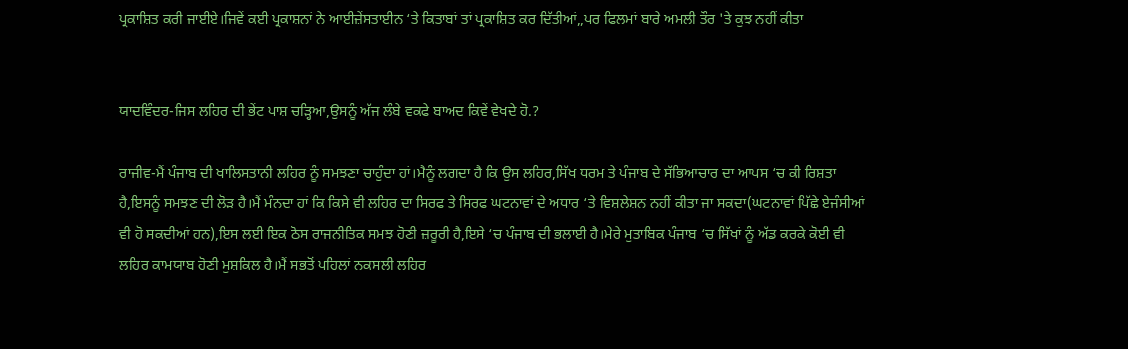ਪ੍ਰਕਾਸ਼ਿਤ ਕਰੀ ਜਾਈਏ।ਜਿਵੇਂ ਕਈ ਪ੍ਰਕਾਸ਼ਨਾਂ ਨੇ ਆਈਜ਼ੇਂਸਤਾਈਨ ‘ਤੇ ਕਿਤਾਬਾਂ ਤਾਂ ਪ੍ਰਕਾਸ਼ਿਤ ਕਰ ਦਿੱਤੀਆਂ,,ਪਰ ਫਿਲਮਾਂ ਬਾਰੇ ਅਮਲੀ ਤੌਰ 'ਤੇ ਕੁਝ ਨਹੀਂ ਕੀਤਾ


ਯਾਦਵਿੰਦਰ-ਜਿਸ ਲਹਿਰ ਦੀ ਭੇਂਟ ਪਾਸ਼ ਚੜ੍ਹਿਆ,ਉਸਨੂੰ ਅੱਜ ਲੰਬੇ ਵਕਫੇ ਬਾਅਦ ਕਿਵੇਂ ਵੇਖਦੇ ਹੋ.?

ਰਾਜੀਵ-ਮੈਂ ਪੰਜਾਬ ਦੀ ਖਾਲਿਸਤਾਨੀ ਲਹਿਰ ਨੂੰ ਸਮਝਣਾ ਚਾਹੁੰਦਾ ਹਾਂ।ਮੈਨੂੰ ਲਗਦਾ ਹੈ ਕਿ ਉਸ ਲਹਿਰ,ਸਿੱਖ ਧਰਮ ਤੇ ਪੰਜਾਬ ਦੇ ਸੱਭਿਆਚਾਰ ਦਾ ਆਪਸ ‘ਚ ਕੀ ਰਿਸ਼ਤਾ ਹੈ,ਇਸਨੂੰ ਸਮਝਣ ਦੀ ਲੋੜ ਹੈ।ਮੈਂ ਮੰਨਦਾ ਹਾਂ ਕਿ ਕਿਸੇ ਵੀ ਲਹਿਰ ਦਾ ਸਿਰਫ ਤੇ ਸਿਰਫ ਘਟਨਾਵਾਂ ਦੇ ਅਧਾਰ ‘ਤੇ ਵਿਸ਼ਲੇਸ਼ਨ ਨਹੀਂ ਕੀਤਾ ਜਾ ਸਕਦਾ(ਘਟਨਾਵਾਂ ਪਿੱਛੇ ਏਜੰਸੀਆਂ ਵੀ ਹੋ ਸਕਦੀਆਂ ਹਨ),ਇਸ ਲਈ ਇਕ ਠੋਸ ਰਾਜਨੀਤਿਕ ਸਮਝ ਹੋਣੀ ਜ਼ਰੂਰੀ ਹੈ,ਇਸੇ ‘ਚ ਪੰਜਾਬ ਦੀ ਭਲਾਈ ਹੈ।ਮੇਰੇ ਮੁਤਾਬਿਕ ਪੰਜਾਬ ‘ਚ ਸਿੱਖਾਂ ਨੂੰ ਅੱਡ ਕਰਕੇ ਕੋਈ ਵੀ ਲਹਿਰ ਕਾਮਯਾਬ ਹੋਣੀ ਮੁਸ਼ਕਿਲ ਹੈ।ਮੈਂ ਸਭਤੋਂ ਪਹਿਲਾਂ ਨਕਸਲੀ ਲਹਿਰ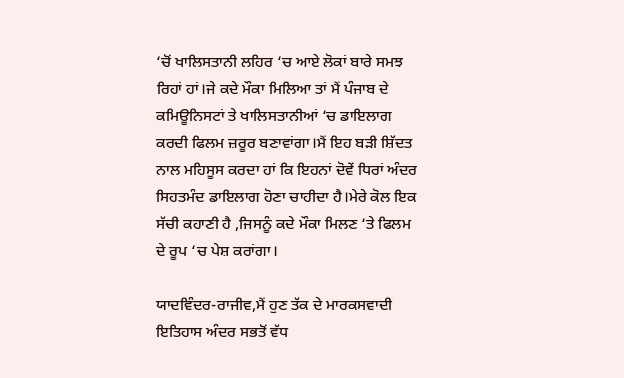‘ਚੋਂ ਖਾਲਿਸਤਾਨੀ ਲਹਿਰ ‘ਚ ਆਏ ਲੋਕਾਂ ਬਾਰੇ ਸਮਝ ਰਿਹਾਂ ਹਾਂ।ਜੇ ਕਦੇ ਮੌਕਾ ਮਿਲਿਆ ਤਾਂ ਮੈਂ ਪੰਜਾਬ ਦੇ ਕਮਿਊਨਿਸਟਾਂ ਤੇ ਖਾਲਿਸਤਾਨੀਆਂ ‘ਚ ਡਾਇਲਾਗ ਕਰਦੀ ਫਿਲਮ ਜ਼ਰੂਰ ਬਣਾਵਾਂਗਾ।ਮੈਂ ਇਹ ਬੜੀ ਸ਼ਿੱਦਤ ਨਾਲ ਮਹਿਸੂਸ ਕਰਦਾ ਹਾਂ ਕਿ ਇਹਨਾਂ ਦੋਵੇਂ ਧਿਰਾਂ ਅੰਦਰ ਸਿਹਤਮੰਦ ਡਾਇਲਾਗ ਹੋਣਾ ਚਾਹੀਦਾ ਹੈ।ਮੇਰੇ ਕੋਲ ਇਕ ਸੱਚੀ ਕਹਾਣੀ ਹੈ ,ਜਿਸਨੂੰ ਕਦੇ ਮੌਕਾ ਮਿਲਣ ‘ਤੇ ਫਿਲਮ ਦੇ ਰੂਪ ‘ਚ ਪੇਸ਼ ਕਰਾਂਗਾ।

ਯਾਦਵਿੰਦਰ-ਰਾਜੀਵ,ਮੈਂ ਹੁਣ ਤੱਕ ਦੇ ਮਾਰਕਸਵਾਦੀ ਇਤਿਹਾਸ ਅੰਦਰ ਸਭਤੋਂ ਵੱਧ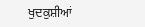ਖੁਦਕੁਸ਼ੀਆਂ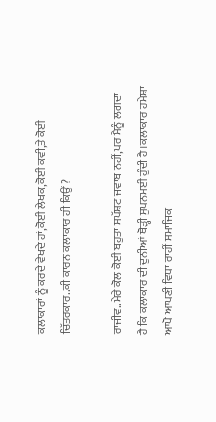ਕਲਾਕਾਰਾਂ ਨੂੰ ਕਰਦੇ ਵੇਖਦੇ ਹਾਂ,ਕੋਈ ਲੇਖਕ,ਕੋਈ ਕਵੀ,ਤੇ ਕੋਈ ਚਿੱਤਰਕਾਰ..ਕੀ ਕਾਰਨ ਕਲਾਕਾਰ ਹੀ ਕਿਉਂ ?

ਰਾਜੀਵ..ਮੇਰੇ ਕੋਲ ਕੋਈ ਬਹੁਤਾ ਸਪੱਸ਼ਟ ਜਵਾਬ ਨਹੀਂ,ਪਰ ਮੈਨੂੰ ਲਗਦਾ ਹੈ ਕਿ ਕਲਾਕਾਰ ਦੀ ਦੁਨੀਆਂ ਥੋੜ੍ਹੀ ਸੁਪਨਮਈ ਹੁੰਦੀ ਹੈ।ਕਲਾਕਾਰ ਹਮੇਸ਼ਾ ਆਪੋ ਆਪਣੀ ਵਿਧਾ ਰਾਹੀਂ ਸਮਾਜਿਕ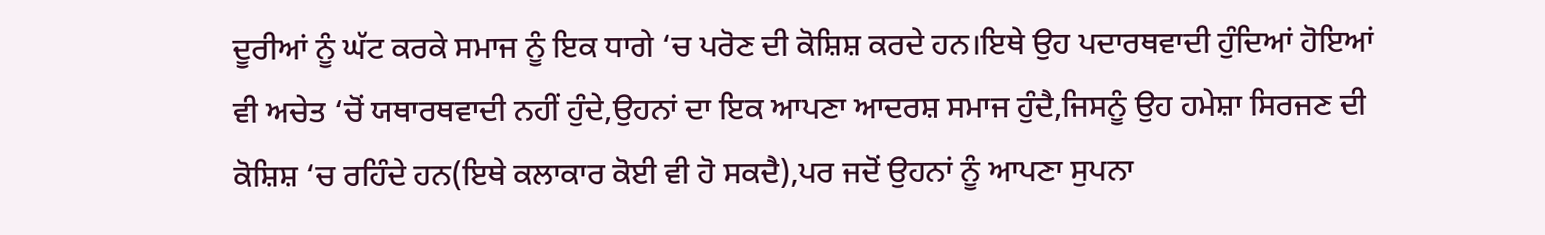ਦੂਰੀਆਂ ਨੂੰ ਘੱਟ ਕਰਕੇ ਸਮਾਜ ਨੂੰ ਇਕ ਧਾਗੇ ‘ਚ ਪਰੋਣ ਦੀ ਕੋਸ਼ਿਸ਼ ਕਰਦੇ ਹਨ।ਇਥੇ ਉਹ ਪਦਾਰਥਵਾਦੀ ਹੁੰਦਿਆਂ ਹੋਇਆਂ ਵੀ ਅਚੇਤ ‘ਚੋਂ ਯਥਾਰਥਵਾਦੀ ਨਹੀਂ ਹੁੰਦੇ,ਉਹਨਾਂ ਦਾ ਇਕ ਆਪਣਾ ਆਦਰਸ਼ ਸਮਾਜ ਹੁੰਦੈ,ਜਿਸਨੂੰ ਉਹ ਹਮੇਸ਼ਾ ਸਿਰਜਣ ਦੀ ਕੋਸ਼ਿਸ਼ ‘ਚ ਰਹਿੰਦੇ ਹਨ(ਇਥੇ ਕਲਾਕਾਰ ਕੋਈ ਵੀ ਹੋ ਸਕਦੈ),ਪਰ ਜਦੋਂ ਉਹਨਾਂ ਨੂੰ ਆਪਣਾ ਸੁਪਨਾ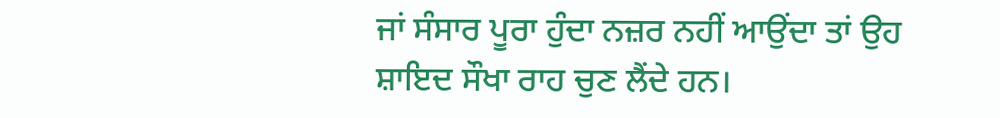ਜਾਂ ਸੰਸਾਰ ਪੂਰਾ ਹੁੰਦਾ ਨਜ਼ਰ ਨਹੀਂ ਆਉਂਦਾ ਤਾਂ ਉਹ ਸ਼ਾਇਦ ਸੌਖਾ ਰਾਹ ਚੁਣ ਲੈਂਦੇ ਹਨ।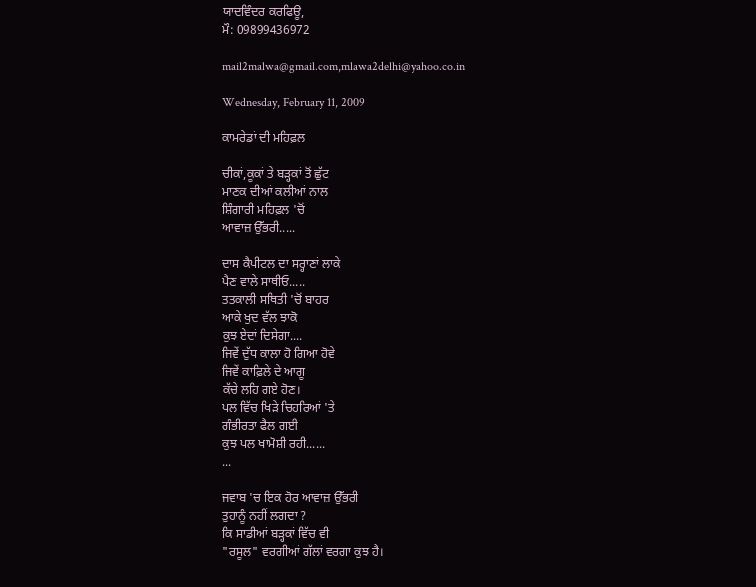ਯਾਦਵਿੰਦਰ ਕਰਫਿਊ,
ਮੌ: 09899436972

mail2malwa@gmail.com,mlawa2delhi@yahoo.co.in

Wednesday, February 11, 2009

ਕਾਮਰੇਡਾਂ ਦੀ ਮਹਿਫ਼ਲ

ਚੀਕਾਂ,ਕੂਕਾਂ ਤੇ ਬੜ੍ਹਕਾਂ ਤੋਂ ਛੁੱਟ
ਮਾਣਕ ਦੀਆਂ ਕਲੀਆਂ ਨਾਲ
ਸ਼ਿੰਗਾਰੀ ਮਹਿਫ਼ਲ 'ਚੋਂ
ਆਵਾਜ਼ ਉੱਭਰੀ.....

ਦਾਸ ਕੈਪੀਟਲ ਦਾ ਸਰ੍ਹਾਣਾਂ ਲਾਕੇ
ਪੈਣ ਵਾਲੇ ਸਾਥੀਓ.....
ਤਤਕਾਲੀ ਸਥਿਤੀ 'ਚੋਂ ਬਾਹਰ
ਆਕੇ ਖੁਦ ਵੱਲ ਝਾਕੋ
ਕੁਝ ਏਦਾਂ ਦਿਸੇਗਾ....
ਜਿਵੇਂ ਦੁੱਧ ਕਾਲਾ ਹੋ ਗਿਆ ਹੋਵੇ
ਜਿਵੇਂ ਕਾਫ਼ਿਲੇ ਦੇ ਆਗੂ
ਕੱਚੇ ਲਹਿ ਗਏ ਹੋਣ।
ਪਲ ਵਿੱਚ ਖਿੜੇ ਚਿਹਰਿਆਂ 'ਤੇ
ਗੰਭੀਰਤਾ ਫੈਲ ਗਈ
ਕੁਝ ਪਲ ਖਾਮੋਸ਼ੀ ਰਹੀ......
...

ਜਵਾਬ 'ਚ ਇਕ ਹੋਰ ਆਵਾਜ਼ ਉੱਭਰੀ
ਤੁਹਾਨੂੰ ਨਹੀਂ ਲਗਦਾ ?
ਕਿ ਸਾਡੀਆਂ ਬੜ੍ਹਕਾਂ ਵਿੱਚ ਵੀ
"ਰਸੂਲ" ਵਰਗੀਆਂ ਗੱਲਾਂ ਵਰਗਾ ਕੁਝ ਹੈ।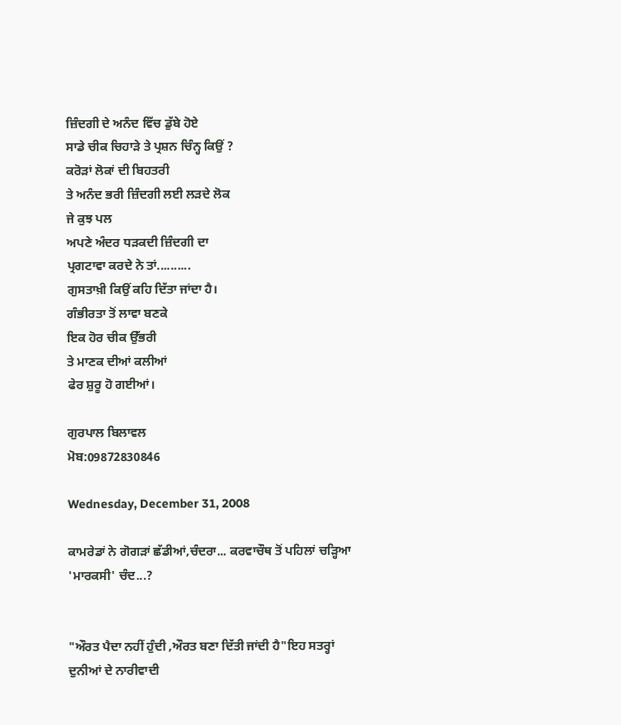ਜ਼ਿੰਦਗੀ ਦੇ ਅਨੰਦ ਵਿੱਚ ਡੁੱਬੇ ਹੋਏ
ਸਾਡੇ ਚੀਕ ਚਿਹਾੜੇ ਤੇ ਪ੍ਰਸ਼ਨ ਚਿੰਨ੍ਹ ਕਿਉਂ ?
ਕਰੋੜਾਂ ਲੋਕਾਂ ਦੀ ਬਿਹਤਰੀ
ਤੇ ਅਨੰਦ ਭਰੀ ਜ਼ਿੰਦਗੀ ਲਈ ਲੜਦੇ ਲੋਕ
ਜੇ ਕੁਝ ਪਲ
ਅਪਣੇ ਅੰਦਰ ਧੜਕਦੀ ਜ਼ਿੰਦਗੀ ਦਾ
ਪ੍ਰਗਟਾਵਾ ਕਰਦੇ ਨੇ ਤਾਂ..........
ਗੁਸਤਾਖ਼ੀ ਕਿਉਂ ਕਹਿ ਦਿੱਤਾ ਜਾਂਦਾ ਹੈ।
ਗੰਭੀਰਤਾ ਤੋਂ ਲਾਵਾ ਬਣਕੇ
ਇਕ ਹੋਰ ਚੀਕ ਉੱਭਰੀ
ਤੇ ਮਾਣਕ ਦੀਆਂ ਕਲੀਆਂ
ਫੇਰ ਸ਼ੁਰੂ ਹੋ ਗਈਆਂ।

ਗੁਰਪਾਲ ਬਿਲਾਵਲ
ਮੋਬ:09872830846

Wednesday, December 31, 2008

ਕਾਮਰੇਡਾਂ ਨੇ ਗੋਗੜਾਂ ਛੱਡੀਆਂ,ਚੰਦਰਾ... ਕਰਵਾਚੌਥ ਤੋਂ ਪਹਿਲਾਂ ਚੜ੍ਹਿਆ 'ਮਾਰਕਸੀ' ਚੰਦ...?


"ਔਰਤ ਪੈਦਾ ਨਹੀਂ ਹੁੰਦੀ ,ਔਰਤ ਬਣਾ ਦਿੱਤੀ ਜਾਂਦੀ ਹੈ"ਇਹ ਸਤਰ੍ਹਾਂ ਦੁਨੀਆਂ ਦੇ ਨਾਰੀਵਾਦੀ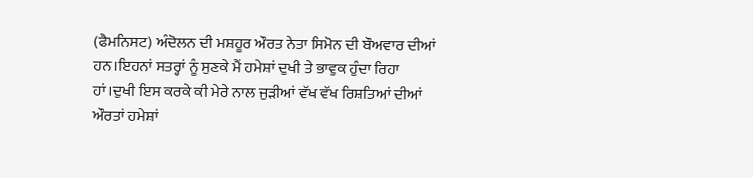(ਫੈਮਨਿਸਟ) ਅੰਦੋਲਨ ਦੀ ਮਸ਼ਹੂਰ ਔਰਤ ਨੇਤਾ ਸਿਮੋਨ ਦੀ ਬੌਅਵਾਰ ਦੀਆਂ ਹਨ।ਇਹਨਾਂ ਸਤਰ੍ਹਾਂ ਨੂੰ ਸੁਣਕੇ ਮੈਂ ਹਮੇਸ਼ਾਂ ਦੁਖੀ ਤੇ ਭਾਵੁਕ ਹੁੰਦਾ ਰਿਹਾ ਹਾਂ।ਦੁਖੀ ਇਸ ਕਰਕੇ ਕੀ ਮੇਰੇ ਨਾਲ ਜੁੜੀਆਂ ਵੱਖ ਵੱਖ ਰਿਸ਼ਤਿਆਂ ਦੀਆਂ ਔਰਤਾਂ ਹਮੇਸ਼ਾਂ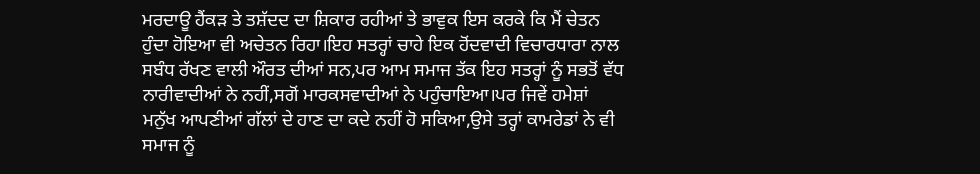ਮਰਦਾਊ ਹੈਂਕੜ ਤੇ ਤਸ਼ੱਦਦ ਦਾ ਸ਼ਿਕਾਰ ਰਹੀਆਂ ਤੇ ਭਾਵੁਕ ਇਸ ਕਰਕੇ ਕਿ ਮੈਂ ਚੇਤਨ ਹੁੰਦਾ ਹੋਇਆ ਵੀ ਅਚੇਤਨ ਰਿਹਾ।ਇਹ ਸਤਰ੍ਹਾਂ ਚਾਹੇ ਇਕ ਹੋਂਦਵਾਦੀ ਵਿਚਾਰਧਾਰਾ ਨਾਲ ਸਬੰਧ ਰੱਖਣ ਵਾਲੀ ਔਰਤ ਦੀਆਂ ਸਨ,ਪਰ ਆਮ ਸਮਾਜ ਤੱਕ ਇਹ ਸਤਰ੍ਹਾਂ ਨੂੰ ਸਭਤੋਂ ਵੱਧ ਨਾਰੀਵਾਦੀਆਂ ਨੇ ਨਹੀਂ,ਸਗੋਂ ਮਾਰਕਸਵਾਦੀਆਂ ਨੇ ਪਹੁੰਚਾਇਆ।ਪਰ ਜਿਵੇਂ ਹਮੇਸ਼ਾਂ ਮਨੁੱਖ ਆਪਣੀਆਂ ਗੱਲਾਂ ਦੇ ਹਾਣ ਦਾ ਕਦੇ ਨਹੀਂ ਹੋ ਸਕਿਆ,ਉਸੇ ਤਰ੍ਹਾਂ ਕਾਮਰੇਡਾਂ ਨੇ ਵੀ ਸਮਾਜ ਨੂੰ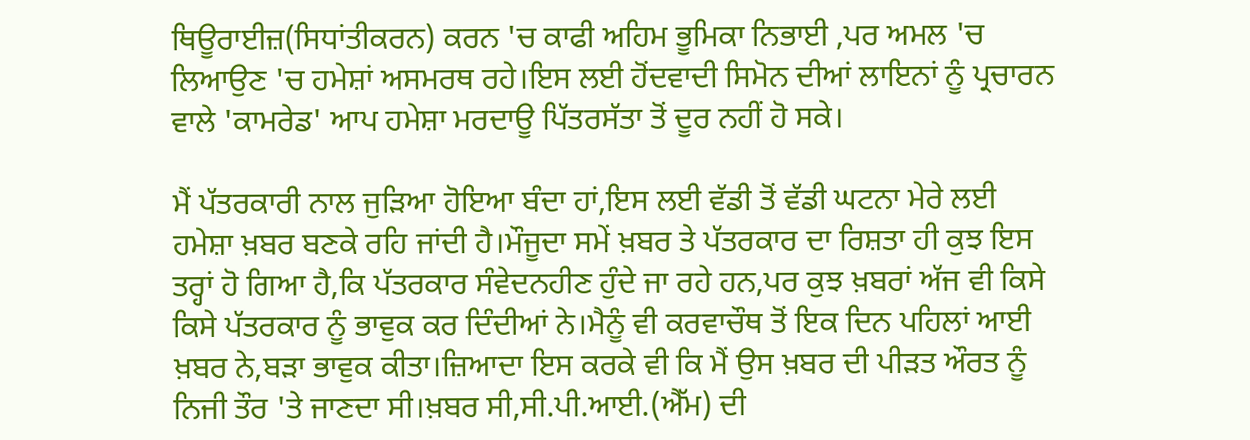ਥਿਊਰਾਈਜ਼(ਸਿਧਾਂਤੀਕਰਨ) ਕਰਨ 'ਚ ਕਾਫੀ ਅਹਿਮ ਭੂਮਿਕਾ ਨਿਭਾਈ ,ਪਰ ਅਮਲ 'ਚ ਲਿਆਉਣ 'ਚ ਹਮੇਸ਼ਾਂ ਅਸਮਰਥ ਰਹੇ।ਇਸ ਲਈ ਹੋਂਦਵਾਦੀ ਸਿਮੋਨ ਦੀਆਂ ਲਾਇਨਾਂ ਨੂੰ ਪ੍ਰਚਾਰਨ ਵਾਲੇ 'ਕਾਮਰੇਡ' ਆਪ ਹਮੇਸ਼ਾ ਮਰਦਾਊ ਪਿੱਤਰਸੱਤਾ ਤੋਂ ਦੂਰ ਨਹੀਂ ਹੋ ਸਕੇ।

ਮੈਂ ਪੱਤਰਕਾਰੀ ਨਾਲ ਜੁੜਿਆ ਹੋਇਆ ਬੰਦਾ ਹਾਂ,ਇਸ ਲਈ ਵੱਡੀ ਤੋਂ ਵੱਡੀ ਘਟਨਾ ਮੇਰੇ ਲਈ ਹਮੇਸ਼ਾ ਖ਼ਬਰ ਬਣਕੇ ਰਹਿ ਜਾਂਦੀ ਹੈ।ਮੌਜੂਦਾ ਸਮੇਂ ਖ਼ਬਰ ਤੇ ਪੱਤਰਕਾਰ ਦਾ ਰਿਸ਼ਤਾ ਹੀ ਕੁਝ ਇਸ ਤਰ੍ਹਾਂ ਹੋ ਗਿਆ ਹੈ,ਕਿ ਪੱਤਰਕਾਰ ਸੰਵੇਦਨਹੀਣ ਹੁੰਦੇ ਜਾ ਰਹੇ ਹਨ,ਪਰ ਕੁਝ ਖ਼ਬਰਾਂ ਅੱਜ ਵੀ ਕਿਸੇ ਕਿਸੇ ਪੱਤਰਕਾਰ ਨੂੰ ਭਾਵੁਕ ਕਰ ਦਿੰਦੀਆਂ ਨੇ।ਮੈਨੂੰ ਵੀ ਕਰਵਾਚੌਥ ਤੋਂ ਇਕ ਦਿਨ ਪਹਿਲਾਂ ਆਈ ਖ਼ਬਰ ਨੇ,ਬੜਾ ਭਾਵੁਕ ਕੀਤਾ।ਜ਼ਿਆਦਾ ਇਸ ਕਰਕੇ ਵੀ ਕਿ ਮੈਂ ਉਸ ਖ਼ਬਰ ਦੀ ਪੀੜਤ ਔਰਤ ਨੂੰ ਨਿਜੀ ਤੌਰ 'ਤੇ ਜਾਣਦਾ ਸੀ।ਖ਼ਬਰ ਸੀ,ਸੀ.ਪੀ.ਆਈ.(ਐੱਮ) ਦੀ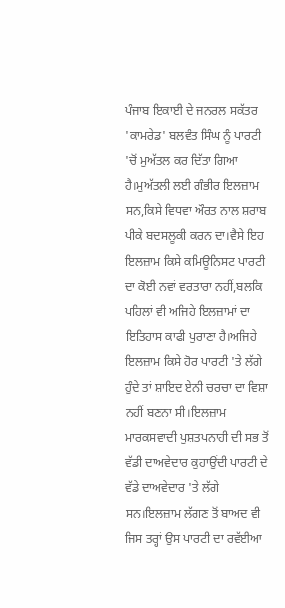ਪੰਜਾਬ ਇਕਾਈ ਦੇ ਜਨਰਲ ਸਕੱਤਰ 'ਕਾਮਰੇਡ' ਬਲਵੰਤ ਸਿੰਘ ਨੂੰ ਪਾਰਟੀ 'ਚੋਂ ਮੁਅੱਤਲ ਕਰ ਦਿੱਤਾ ਗਿਆ ਹੈ।ਮੁਅੱਤਲੀ ਲਈ ਗੰਭੀਰ ਇਲਜ਼ਾਮ ਸਨ,ਕਿਸੇ ਵਿਧਵਾ ਔਰਤ ਨਾਲ ਸ਼ਰਾਬ ਪੀਕੇ ਬਦਸਲੂਕੀ ਕਰਨ ਦਾ।ਵੈਸੇ ਇਹ ਇਲਜ਼ਾਮ ਕਿਸੇ ਕਮਿਊਨਿਸਟ ਪਾਰਟੀ ਦਾ ਕੋਈ ਨਵਾਂ ਵਰਤਾਰਾ ਨਹੀਂ,ਬਲਕਿ ਪਹਿਲਾਂ ਵੀ ਅਜਿਹੇ ਇਲਜ਼ਾਮਾਂ ਦਾ ਇਤਿਹਾਸ ਕਾਫੀ ਪੁਰਾਣਾ ਹੈ।ਅਜਿਹੇ ਇਲਜ਼ਾਮ ਕਿਸੇ ਹੋਰ ਪਾਰਟੀ 'ਤੇ ਲੱਗੇ ਹੁੰਦੇ ਤਾਂ ਸ਼ਾਇਦ ਏਨੀ ਚਰਚਾ ਦਾ ਵਿਸ਼ਾ ਨਹੀਂ ਬਣਨਾ ਸੀ।ਇਲਜ਼ਾਮ ਮਾਰਕਸਵਾਦੀ ਪੁਸ਼ਤਪਨਾਹੀ ਦੀ ਸਭ ਤੋਂ ਵੱਡੀ ਦਾਅਵੇਦਾਰ ਕੁਹਾਉਂਦੀ ਪਾਰਟੀ ਦੇ ਵੱਡੇ ਦਾਅਵੇਦਾਰ 'ਤੇ ਲੱਗੇ ਸਨ।ਇਲਜ਼ਾਮ ਲੱਗਣ ਤੋਂ ਬਾਅਦ ਵੀ ਜਿਸ ਤਰ੍ਹਾਂ ਉਸ ਪਾਰਟੀ ਦਾ ਰਵੱਈਆ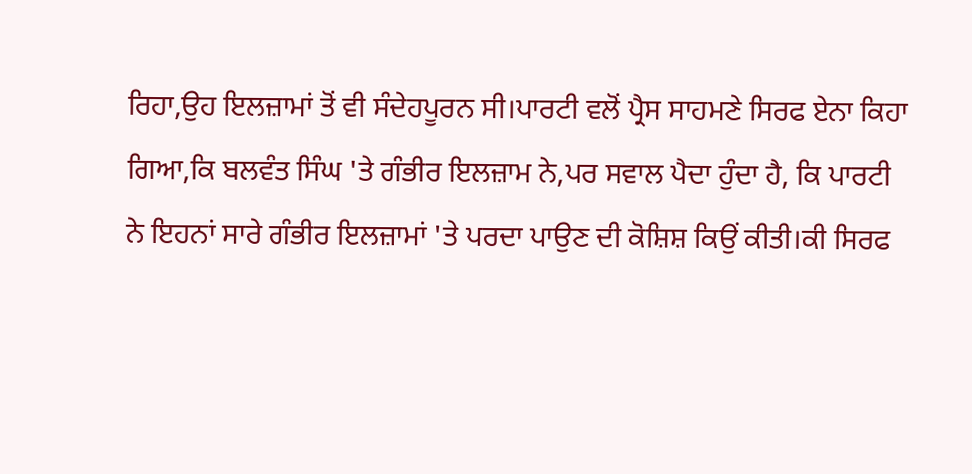ਰਿਹਾ,ਉਹ ਇਲਜ਼ਾਮਾਂ ਤੋਂ ਵੀ ਸੰਦੇਹਪੂਰਨ ਸੀ।ਪਾਰਟੀ ਵਲੋਂ ਪ੍ਰੈਸ ਸਾਹਮਣੇ ਸਿਰਫ ਏਨਾ ਕਿਹਾ ਗਿਆ,ਕਿ ਬਲਵੰਤ ਸਿੰਘ 'ਤੇ ਗੰਭੀਰ ਇਲਜ਼ਾਮ ਨੇ,ਪਰ ਸਵਾਲ ਪੈਦਾ ਹੁੰਦਾ ਹੈ, ਕਿ ਪਾਰਟੀ ਨੇ ਇਹਨਾਂ ਸਾਰੇ ਗੰਭੀਰ ਇਲਜ਼ਾਮਾਂ 'ਤੇ ਪਰਦਾ ਪਾਉਣ ਦੀ ਕੋਸ਼ਿਸ਼ ਕਿਉਂ ਕੀਤੀ।ਕੀ ਸਿਰਫ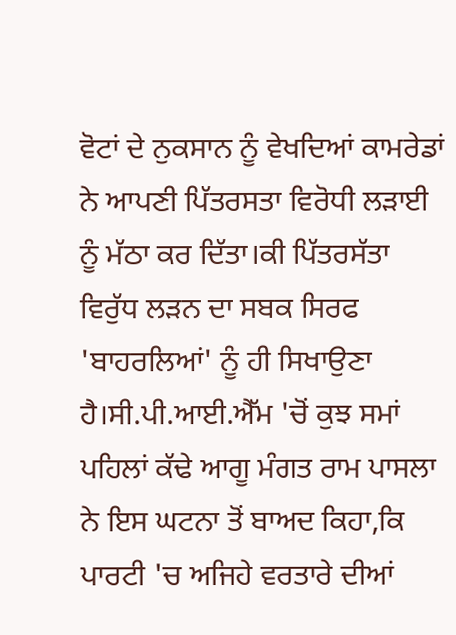ਵੋਟਾਂ ਦੇ ਨੁਕਸਾਨ ਨੂੰ ਵੇਖਦਿਆਂ ਕਾਮਰੇਡਾਂ ਨੇ ਆਪਣੀ ਪਿੱਤਰਸਤਾ ਵਿਰੋਧੀ ਲੜਾਈ ਨੂੰ ਮੱਠਾ ਕਰ ਦਿੱਤਾ।ਕੀ ਪਿੱਤਰਸੱਤਾ ਵਿਰੁੱਧ ਲੜਨ ਦਾ ਸਬਕ ਸਿਰਫ 'ਬਾਹਰਲਿਆਂ' ਨੂੰ ਹੀ ਸਿਖਾਉਣਾ ਹੈ।ਸੀ.ਪੀ.ਆਈ.ਐੱਮ 'ਚੋਂ ਕੁਝ ਸਮਾਂ ਪਹਿਲਾਂ ਕੱਢੇ ਆਗੂ ਮੰਗਤ ਰਾਮ ਪਾਸਲਾ ਨੇ ਇਸ ਘਟਨਾ ਤੋਂ ਬਾਅਦ ਕਿਹਾ,ਕਿ ਪਾਰਟੀ 'ਚ ਅਜਿਹੇ ਵਰਤਾਰੇ ਦੀਆਂ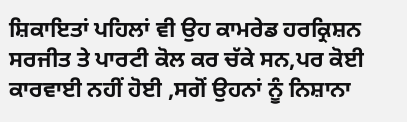ਸ਼ਿਕਾਇਤਾਂ ਪਹਿਲਾਂ ਵੀ ਉਹ ਕਾਮਰੇਡ ਹਰਕ੍ਰਿਸ਼ਨ ਸਰਜੀਤ ਤੇ ਪਾਰਟੀ ਕੋਲ ਕਰ ਚੱਕੇ ਸਨ,ਪਰ ਕੋਈ ਕਾਰਵਾਈ ਨਹੀਂ ਹੋਈ ,ਸਗੋਂ ਉਹਨਾਂ ਨੂੰ ਨਿਸ਼ਾਨਾ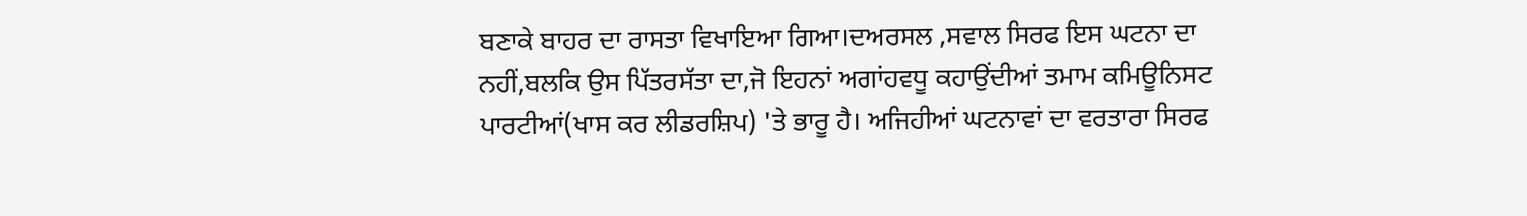ਬਣਾਕੇ ਬਾਹਰ ਦਾ ਰਾਸਤਾ ਵਿਖਾਇਆ ਗਿਆ।ਦਅਰਸਲ ,ਸਵਾਲ ਸਿਰਫ ਇਸ ਘਟਨਾ ਦਾ ਨਹੀਂ,ਬਲਕਿ ਉਸ ਪਿੱਤਰਸੱਤਾ ਦਾ,ਜੋ ਇਹਨਾਂ ਅਗਾਂਹਵਧੂ ਕਹਾਉਂਦੀਆਂ ਤਮਾਮ ਕਮਿਊਨਿਸਟ ਪਾਰਟੀਆਂ(ਖਾਸ ਕਰ ਲੀਡਰਸ਼ਿਪ) 'ਤੇ ਭਾਰੂ ਹੈ। ਅਜਿਹੀਆਂ ਘਟਨਾਵਾਂ ਦਾ ਵਰਤਾਰਾ ਸਿਰਫ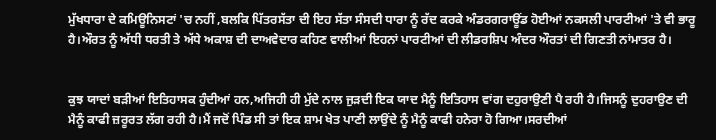ਮੁੱਖਧਾਰਾ ਦੇ ਕਮਿਊਨਿਸਟਾਂ 'ਚ ਨਹੀਂ ,ਬਲਕਿ ਪਿੱਤਰਸੱਤਾ ਦੀ ਇਹ ਸੱਤਾ ਸੰਸਦੀ ਧਾਰਾ ਨੂੰ ਰੱਦ ਕਰਕੇ ਅੰਡਰਗਰਾਊਂਡ ਹੋਈਆਂ ਨਕਸਲੀ ਪਾਰਟੀਆਂ 'ਤੇ ਵੀ ਭਾਰੂ ਹੈ।ਔਰਤ ਨੂੰ ਅੱਧੀ ਧਰਤੀ ਤੇ ਅੱਧੇ ਅਕਾਸ਼ ਦੀ ਦਾਅਵੇਦਾਰ ਕਹਿਣ ਵਾਲੀਆਂ ਇਹਨਾਂ ਪਾਰਟੀਆਂ ਦੀ ਲੀਡਰਸ਼ਿਪ ਅੰਦਰ ਔਰਤਾਂ ਦੀ ਗਿਣਤੀ ਨਾਂਮਾਤਰ ਹੈ।


ਕੁਝ ਯਾਦਾਂ ਬੜੀਆਂ ਇਤਿਹਾਸਕ ਹੁੰਦੀਆਂ ਹਨ,ਅਜਿਹੀ ਹੀ ਮੁੱਦੇ ਨਾਲ ਜੁੜਦੀ ਇਕ ਯਾਦ ਮੈਨੂੰ ਇਤਿਹਾਸ ਵਾਂਗ ਦਹੁਰਾਉਣੀ ਪੈ ਰਹੀ ਹੈ।ਜਿਸਨੂੰ ਦੁਹਰਾਉਣ ਦੀ ਮੈਨੂੰ ਕਾਫੀ ਜ਼ਰੂਰਤ ਲੱਗ ਰਹੀ ਹੈ।ਮੈਂ ਜਦੋਂ ਪਿੰਡ ਸੀ ਤਾਂ ਇਕ ਸ਼ਾਮ ਖੇਤ ਪਾਣੀ ਲਾਉਂਦੇ ਨੂੰ ਮੈਨੂੰ ਕਾਫੀ ਹਨੇਰਾ ਹੋ ਗਿਆ।ਸਰਦੀਆਂ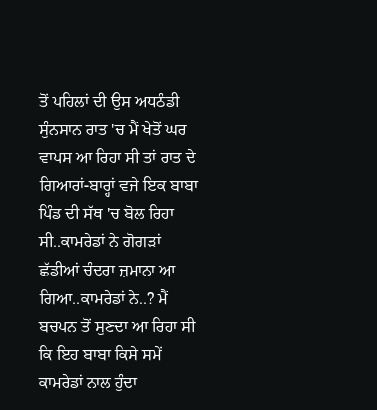ਤੋਂ ਪਹਿਲਾਂ ਦੀ ਉਸ ਅਧਠੰਡੀ ਸੁੰਨਸਾਨ ਰਾਤ 'ਚ ਮੈਂ ਖੇਤੋਂ ਘਰ ਵਾਪਸ ਆ ਰਿਹਾ ਸੀ ਤਾਂ ਰਾਤ ਦੇ ਗਿਆਰਾਂ-ਬਾਰ੍ਹਾਂ ਵਜੇ ਇਕ ਬਾਬਾ ਪਿੰਡ ਦੀ ਸੱਥ 'ਚ ਬੋਲ ਰਿਹਾ ਸੀ..ਕਾਮਰੇਡਾਂ ਨੇ ਗੋਗੜਾਂ ਛੱਡੀਆਂ ਚੰਦਰਾ ਜ਼ਮਾਨਾ ਆ ਗਿਆ..ਕਾਮਰੇਡਾਂ ਨੇ..? ਮੈਂ ਬਚਪਨ ਤੋਂ ਸੁਣਦਾ ਆ ਰਿਹਾ ਸੀ ਕਿ ਇਹ ਬਾਬਾ ਕਿਸੇ ਸਮੇਂ ਕਾਮਰੇਡਾਂ ਨਾਲ ਹੁੰਦਾ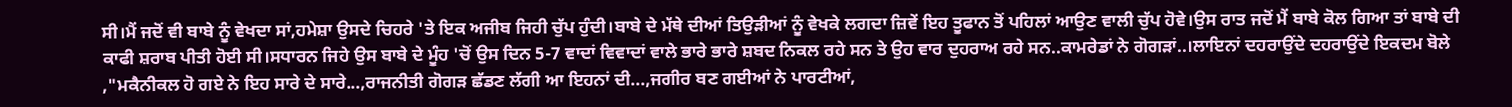ਸੀ।ਮੈਂ ਜਦੋਂ ਵੀ ਬਾਬੇ ਨੂੰ ਵੇਖਦਾ ਸਾਂ,ਹਮੇਸ਼ਾ ਉਸਦੇ ਚਿਹਰੇ 'ਤੇ ਇਕ ਅਜੀਬ ਜਿਹੀ ਚੁੱਪ ਹੁੰਦੀ।ਬਾਬੇ ਦੇ ਮੱਥੇ ਦੀਆਂ ਤਿਉੜੀਆਂ ਨੂੰ ਵੇਖਕੇ ਲਗਦਾ ਜ਼ਿਵੇਂ ਇਹ ਤੂਫਾਨ ਤੋਂ ਪਹਿਲਾਂ ਆਉਣ ਵਾਲੀ ਚੁੱਪ ਹੋਵੇ।ਉਸ ਰਾਤ ਜਦੋਂ ਮੈਂ ਬਾਬੇ ਕੋਲ ਗਿਆ ਤਾਂ ਬਾਬੇ ਦੀ ਕਾਫੀ ਸ਼ਰਾਬ ਪੀਤੀ ਹੋਈ ਸੀ।ਸਧਾਰਨ ਜਿਹੇ ਉਸ ਬਾਬੇ ਦੇ ਮੂੰਹ 'ਚੋਂ ਉਸ ਦਿਨ 5-7 ਵਾਦਾਂ ਵਿਵਾਦਾਂ ਵਾਲੇ ਭਾਰੇ ਭਾਰੇ ਸ਼ਬਦ ਨਿਕਲ ਰਹੇ ਸਨ ਤੇ ਉਹ ਵਾਰ ਦੁਹਰਾਅ ਰਹੇ ਸਨ..ਕਾਮਰੇਡਾਂ ਨੇ ਗੋਗੜਾਂ..।ਲਾਇਨਾਂ ਦਹਰਾਉਂਦੇ ਦਹਰਾਉਂਦੇ ਇਕਦਮ ਬੋਲੇ ,"ਮਕੈਨੀਕਲ ਹੋ ਗਏ ਨੇ ਇਹ ਸਾਰੇ ਦੇ ਸਾਰੇ...,ਰਾਜਨੀਤੀ ਗੋਗੜ ਛੱਡਣ ਲੱਗੀ ਆ ਇਹਨਾਂ ਦੀ...,ਜਗੀਰ ਬਣ ਗਈਆਂ ਨੇ ਪਾਰਟੀਆਂ,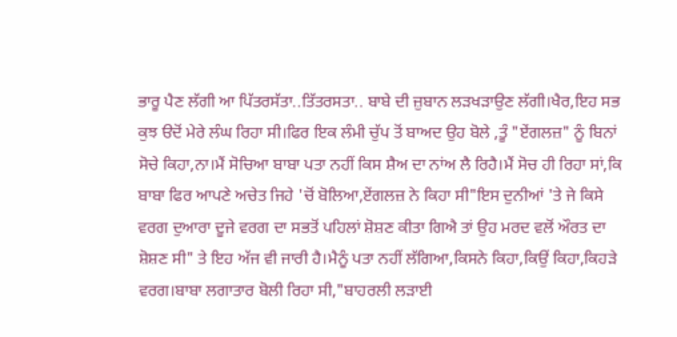ਭਾਰੂ ਪੈਣ ਲੱਗੀ ਆ ਪਿੱਤਰਸੱਤਾ..ਤਿੱਤਰਸਤਾ.. ਬਾਬੇ ਦੀ ਜ਼ੁਬਾਨ ਲੜਖੜਾਉਣ ਲੱਗੀ।ਖੈਰ,ਇਹ ਸਭ ਕੁਝ ੳਦੋਂ ਮੇਰੇ ਲੰਘ ਰਿਹਾ ਸੀ।ਫਿਰ ਇਕ ਲੰਮੀ ਚੁੱਪ ਤੋਂ ਬਾਅਦ ਉਹ ਬੋਲੇ ,ਤੂੰ "ਏਂਗਲਜ਼" ਨੂੰ ਬਿਨਾਂ ਸੋਚੇ ਕਿਹਾ,ਨਾ।ਮੈਂ ਸੋਚਿਆ ਬਾਬਾ ਪਤਾ ਨਹੀਂ ਕਿਸ ਸ਼ੈਅ ਦਾ ਨਾਂਅ ਲੈ ਰਿਹੈ।ਮੈਂ ਸੋਚ ਹੀ ਰਿਹਾ ਸਾਂ,ਕਿ ਬਾਬਾ ਫਿਰ ਆਪਣੇ ਅਚੇਤ ਜਿਹੇ 'ਚੋਂ ਬੋਲਿਆ,ਏਂਗਲਜ਼ ਨੇ ਕਿਹਾ ਸੀ"ਇਸ ਦੁਨੀਆਂ 'ਤੇ ਜੇ ਕਿਸੇ ਵਰਗ ਦੁਆਰਾ ਦੂਜੇ ਵਰਗ ਦਾ ਸਭਤੋਂ ਪਹਿਲਾਂ ਸ਼ੋਸ਼ਣ ਕੀਤਾ ਗਿਐ ਤਾਂ ਉਹ ਮਰਦ ਵਲੋਂ ਔਰਤ ਦਾ ਸ਼ੋਸ਼ਣ ਸੀ" ਤੇ ਇਹ ਅੱਜ ਵੀ ਜਾਰੀ ਹੈ।ਮੈਨੂੰ ਪਤਾ ਨਹੀਂ ਲੱਗਿਆ,ਕਿਸਨੇ ਕਿਹਾ,ਕਿਉਂ ਕਿਹਾ,ਕਿਹੜੇ ਵਰਗ।ਬਾਬਾ ਲਗਾਤਾਰ ਬੋਲੀ ਰਿਹਾ ਸੀ,"ਬਾਹਰਲੀ ਲੜਾਈ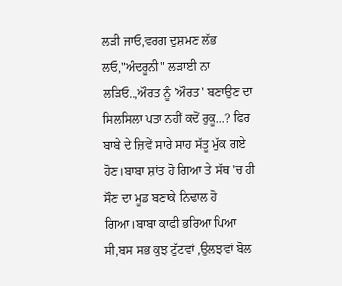ਲੜੀ ਜਾਓ,ਵਰਗ ਦੁਸ਼ਮਣ ਲੱਭ ਲਓ,"ਅੰਦਰੂਨੀ" ਲੜਾਈ ਨਾ ਲੜਿਓ..,ਔਰਤ ਨੂੰ 'ਔਰਤ' ਬਣਾਉਣ ਦਾ ਸਿਲਸਿਲਾ ਪਤਾ ਨਹੀਂ ਕਦੋਂ ਰੁਕੂ...? ਫਿਰ ਬਾਬੇ ਦੇ ਜ਼ਿਵੇਂ ਸਾਰੇ ਸਾਹ ਸੱਤੂ ਮੁੱਕ ਗਏ ਹੋਣ।ਬਾਬਾ ਸ਼ਾਂਤ ਹੋ ਗਿਆ ਤੇ ਸੱਥ 'ਚ ਹੀ ਸੌਣ ਦਾ ਮੂਡ ਬਣਾਕੇ ਨਿਢਾਲ ਹੋ ਗਿਆ।ਬਾਬਾ ਕਾਫੀ ਭਰਿਆ ਪਿਆ ਸੀ,ਬਸ ਸਭ ਕੁਝ ਟੁੱਟਵਾਂ ,ਉਲਝਵਾਂ ਬੋਲ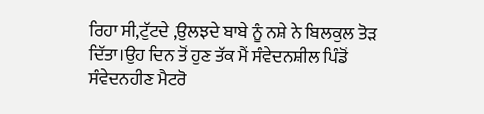ਰਿਹਾ ਸੀ,ਟੁੱਟਦੇ ,ਉਲਝਦੇ ਬਾਬੇ ਨੂੰ ਨਸ਼ੇ ਨੇ ਬਿਲਕੁਲ ਤੋੜ ਦਿੱਤਾ।ਉਹ ਦਿਨ ਤੋਂ ਹੁਣ ਤੱਕ ਮੈਂ ਸੰਵੇਦਨਸ਼ੀਲ ਪਿੰਡੋਂ ਸੰਵੇਦਨਹੀਣ ਮੈਟਰੋ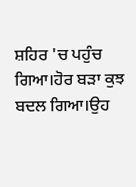ਸ਼ਹਿਰ 'ਚ ਪਹੁੰਚ ਗਿਆ।ਹੋਰ ਬੜਾ ਕੁਝ ਬਦਲ ਗਿਆ।ਉਹ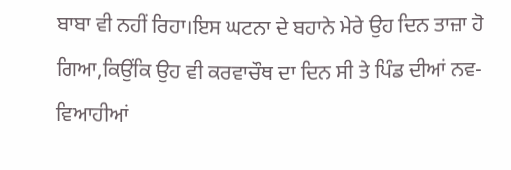ਬਾਬਾ ਵੀ ਨਹੀਂ ਰਿਹਾ।ਇਸ ਘਟਨਾ ਦੇ ਬਹਾਨੇ ਮੇਰੇ ਉਹ ਦਿਨ ਤਾਜ਼ਾ ਹੋ ਗਿਆ,ਕਿਉਂਕਿ ਉਹ ਵੀ ਕਰਵਾਚੌਥ ਦਾ ਦਿਨ ਸੀ ਤੇ ਪਿੰਡ ਦੀਆਂ ਨਵ-ਵਿਆਹੀਆਂ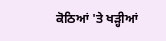ਕੋਠਿਆਂ 'ਤੇ ਖੜ੍ਹੀਆਂ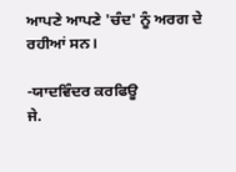ਆਪਣੇ ਆਪਣੇ 'ਚੰਦ' ਨੂੰ ਅਰਗ ਦੇ ਰਹੀਆਂ ਸਨ।

-ਯਾਦਵਿੰਦਰ ਕਰਫਿਊ
ਜੇ.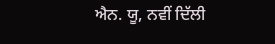ਐਨ. ਯੂ, ਨਵੀਂ ਦਿੱਲੀ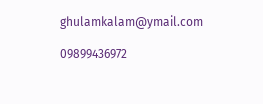ghulamkalam@ymail.com

09899436972